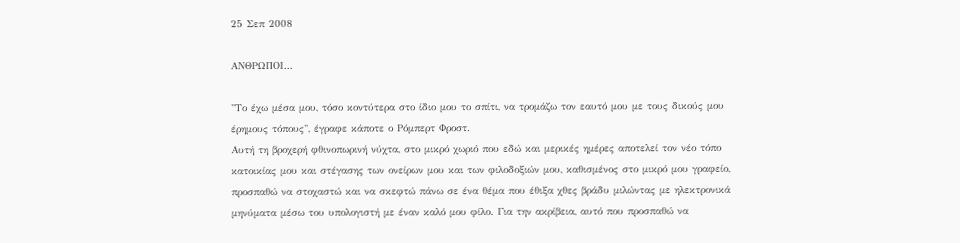25 Σεπ 2008

ΑΝΘΡΩΠΟΙ...

"Το έχω μέσα μου, τόσο κοντύτερα στο ίδιο μου το σπίτι, να τρομάζω τον εαυτό μου με τους δικούς μου έρημους τόπους", έγραφε κάποτε ο Ρόμπερτ Φροστ.
Αυτή τη βροχερή φθινοπωρινή νύχτα, στο μικρό χωριό που εδώ και μερικές ημέρες αποτελεί τον νέο τόπο κατοικίας μου και στέγασης των ονείρων μου και των φιλοδοξιών μου, καθισμένος στο μικρό μου γραφείο, προσπαθώ να στοχαστώ και να σκεφτώ πάνω σε ένα θέμα που έθιξα χθες βράδυ μιλώντας με ηλεκτρονικά μηνύματα μέσω του υπολογιστή με έναν καλό μου φίλο. Για την ακρίβεια, αυτό που προσπαθώ να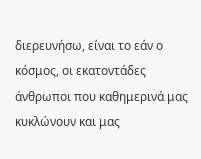διερευνήσω, είναι το εάν ο κόσμος, οι εκατοντάδες άνθρωποι που καθημερινά μας κυκλώνουν και μας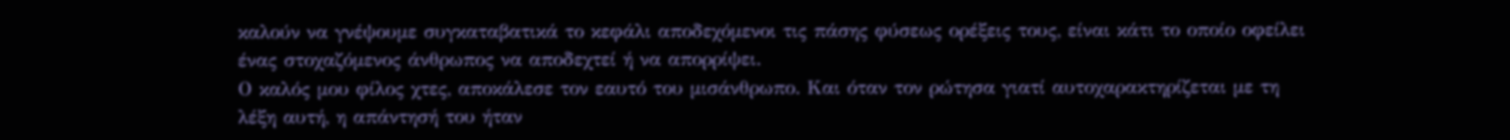καλούν να γνέψουμε συγκαταβατικά το κεφάλι αποδεχόμενοι τις πάσης φύσεως ορέξεις τους, είναι κάτι το οποίο οφείλει ένας στοχαζόμενος άνθρωπος να αποδεχτεί ή να απορρίψει.
Ο καλός μου φίλος χτες, αποκάλεσε τον εαυτό του μισάνθρωπο. Και όταν τον ρώτησα γιατί αυτοχαρακτηρίζεται με τη λέξη αυτή, η απάντησή του ήταν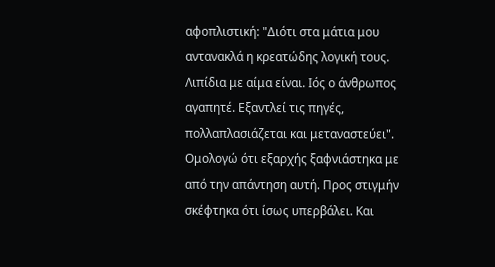αφοπλιστική: "Διότι στα μάτια μου αντανακλά η κρεατώδης λογική τους. Λιπίδια με αίμα είναι. Ιός ο άνθρωπος αγαπητέ. Εξαντλεί τις πηγές, πολλαπλασιάζεται και μεταναστεύει". Ομολογώ ότι εξαρχής ξαφνιάστηκα με από την απάντηση αυτή. Προς στιγμήν σκέφτηκα ότι ίσως υπερβάλει. Και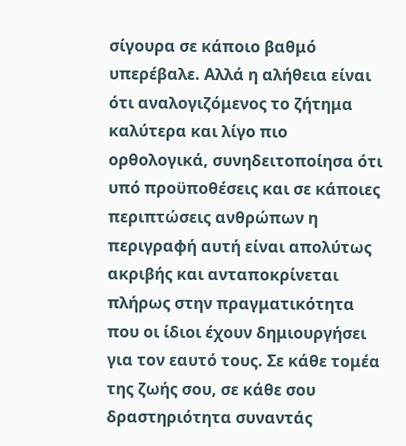σίγουρα σε κάποιο βαθμό υπερέβαλε. Αλλά η αλήθεια είναι ότι αναλογιζόμενος το ζήτημα καλύτερα και λίγο πιο ορθολογικά, συνηδειτοποίησα ότι υπό προϋποθέσεις και σε κάποιες περιπτώσεις ανθρώπων η περιγραφή αυτή είναι απολύτως ακριβής και ανταποκρίνεται πλήρως στην πραγματικότητα που οι ίδιοι έχουν δημιουργήσει για τον εαυτό τους. Σε κάθε τομέα της ζωής σου, σε κάθε σου δραστηριότητα συναντάς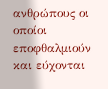ανθρώπους οι οποίοι εποφθαλμιούν και εύχονται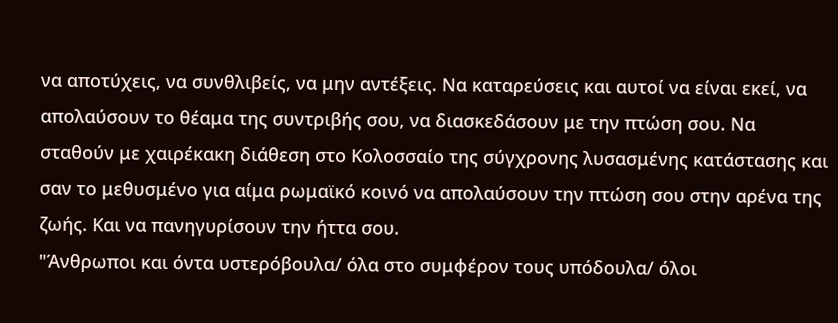να αποτύχεις, να συνθλιβείς, να μην αντέξεις. Να καταρεύσεις και αυτοί να είναι εκεί, να απολαύσουν το θέαμα της συντριβής σου, να διασκεδάσουν με την πτώση σου. Να σταθούν με χαιρέκακη διάθεση στο Κολοσσαίο της σύγχρονης λυσασμένης κατάστασης και σαν το μεθυσμένο για αίμα ρωμαϊκό κοινό να απολαύσουν την πτώση σου στην αρένα της ζωής. Και να πανηγυρίσουν την ήττα σου.
"Άνθρωποι και όντα υστερόβουλα/ όλα στο συμφέρον τους υπόδουλα/ όλοι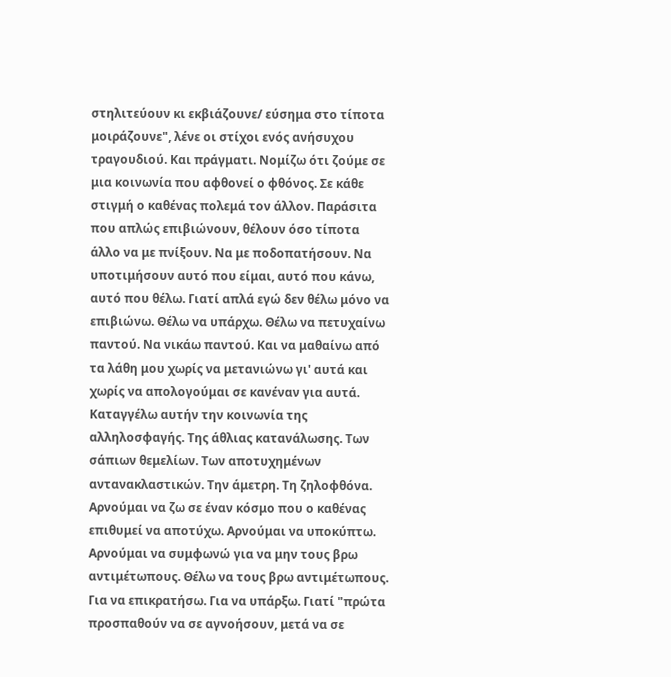στηλιτεύουν κι εκβιάζουνε/ εύσημα στο τίποτα μοιράζουνε", λένε οι στίχοι ενός ανήσυχου τραγουδιού. Και πράγματι. Νομίζω ότι ζούμε σε μια κοινωνία που αφθονεί ο φθόνος. Σε κάθε στιγμή ο καθένας πολεμά τον άλλον. Παράσιτα που απλώς επιβιώνουν, θέλουν όσο τίποτα άλλο να με πνίξουν. Να με ποδοπατήσουν. Να υποτιμήσουν αυτό που είμαι, αυτό που κάνω, αυτό που θέλω. Γιατί απλά εγώ δεν θέλω μόνο να επιβιώνω. Θέλω να υπάρχω. Θέλω να πετυχαίνω παντού. Να νικάω παντού. Και να μαθαίνω από τα λάθη μου χωρίς να μετανιώνω γι' αυτά και χωρίς να απολογούμαι σε κανέναν για αυτά.
Καταγγέλω αυτήν την κοινωνία της αλληλοσφαγής. Της άθλιας κατανάλωσης. Των σάπιων θεμελίων. Των αποτυχημένων αντανακλαστικών. Την άμετρη. Τη ζηλοφθόνα. Αρνούμαι να ζω σε έναν κόσμο που ο καθένας επιθυμεί να αποτύχω. Αρνούμαι να υποκύπτω. Αρνούμαι να συμφωνώ για να μην τους βρω αντιμέτωπους. Θέλω να τους βρω αντιμέτωπους. Για να επικρατήσω. Για να υπάρξω. Γιατί "πρώτα προσπαθούν να σε αγνοήσουν, μετά να σε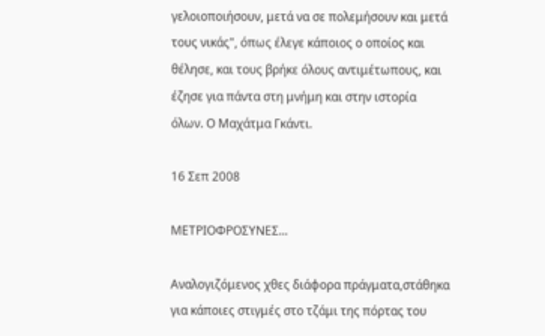γελοιοποιήσουν, μετά να σε πολεμήσουν και μετά τους νικάς", όπως έλεγε κάποιος ο οποίος και θέλησε, και τους βρήκε όλους αντιμέτωπους, και έζησε για πάντα στη μνήμη και στην ιστορία όλων. Ο Μαχάτμα Γκάντι.

16 Σεπ 2008

ΜΕΤΡΙΟΦΡΟΣΥΝΕΣ...

Αναλογιζόμενος χθες διάφορα πράγματα,στάθηκα για κάποιες στιγμές στο τζάμι της πόρτας του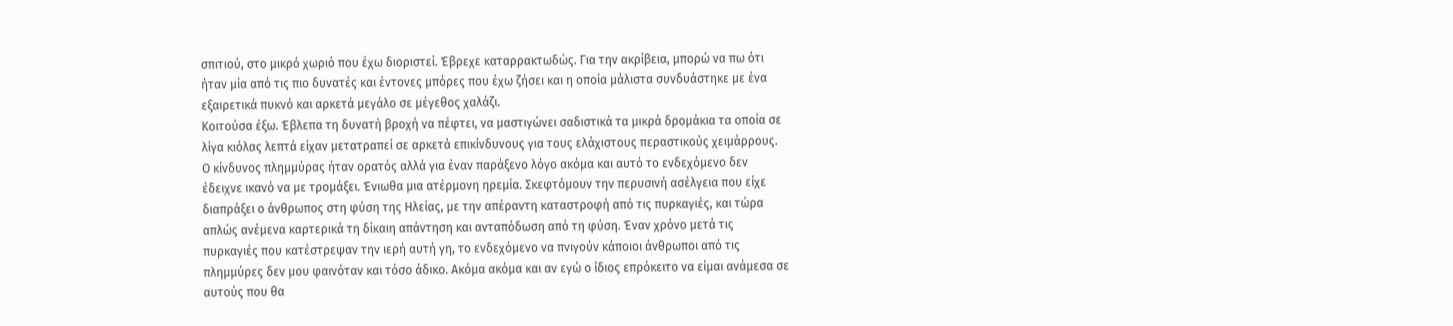σπιτιού, στο μικρό χωριό που έχω διοριστεί. Έβρεχε καταρρακτωδώς. Για την ακρίβεια, μπορώ να πω ότι ήταν μία από τις πιο δυνατές και έντονες μπόρες που έχω ζήσει και η οποία μάλιστα συνδυάστηκε με ένα εξαιρετικά πυκνό και αρκετά μεγάλο σε μέγεθος χαλάζι.
Κοιτούσα έξω. Έβλεπα τη δυνατή βροχή να πέφτει, να μαστιγώνει σαδιστικά τα μικρά δρομάκια τα οποία σε λίγα κιόλας λεπτά είχαν μετατραπεί σε αρκετά επικίνδυνους για τους ελάχιστους περαστικούς χειμάρρους. Ο κίνδυνος πλημμύρας ήταν ορατός αλλά για έναν παράξενο λόγο ακόμα και αυτό το ενδεχόμενο δεν έδειχνε ικανό να με τρομάξει. Ένιωθα μια ατέρμονη ηρεμία. Σκεφτόμουν την περυσινή ασέλγεια που είχε διαπράξει ο άνθρωπος στη φύση της Ηλείας, με την απέραντη καταστροφή από τις πυρκαγιές, και τώρα απλώς ανέμενα καρτερικά τη δίκαιη απάντηση και ανταπόδωση από τη φύση. Έναν χρόνο μετά τις πυρκαγιές που κατέστρεψαν την ιερή αυτή γη, το ενδεχόμενο να πνιγούν κάποιοι άνθρωποι από τις πλημμύρες δεν μου φαινόταν και τόσο άδικο. Ακόμα ακόμα και αν εγώ ο ίδιος επρόκειτο να είμαι ανάμεσα σε αυτούς που θα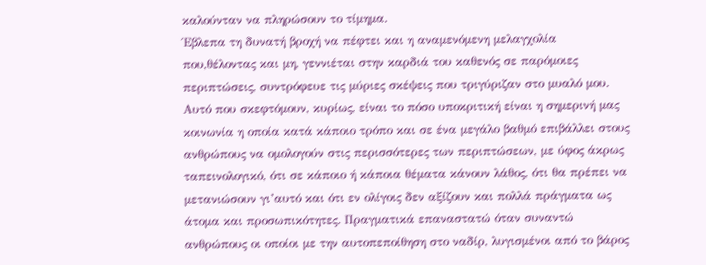καλούνταν να πληρώσουν το τίμημα.
Έβλεπα τη δυνατή βροχή να πέφτει και η αναμενόμενη μελαγχολία που,θέλοντας και μη, γεννιέται στην καρδιά του καθενός σε παρόμοιες περιπτώσεις, συντρόφευε τις μύριες σκέψεις που τριγύριζαν στο μυαλό μου. Αυτό που σκεφτόμουν, κυρίως, είναι το πόσο υποκριτική είναι η σημερινή μας κοινωνία η οποία κατά κάποιο τρόπο και σε ένα μεγάλο βαθμό επιβάλλει στους ανθρώπους να ομολογούν στις περισσότερες των περιπτώσεων, με ύφος άκρως ταπεινολογικό, ότι σε κάποιο ή κάποια θέματα κάνουν λάθος, ότι θα πρέπει να μετανιώσουν γι’αυτό και ότι εν ολίγοις δεν αξίζουν και πολλά πράγματα ως άτομα και προσωπικότητες. Πραγματικά επαναστατώ όταν συναντώ ανθρώπους οι οποίοι με την αυτοπεποίθηση στο ναδίρ, λυγισμένοι από το βάρος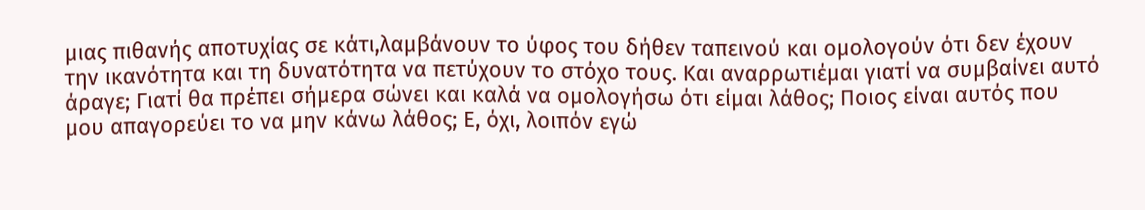μιας πιθανής αποτυχίας σε κάτι,λαμβάνουν το ύφος του δήθεν ταπεινού και ομολογούν ότι δεν έχουν την ικανότητα και τη δυνατότητα να πετύχουν το στόχο τους. Και αναρρωτιέμαι γιατί να συμβαίνει αυτό άραγε; Γιατί θα πρέπει σήμερα σώνει και καλά να ομολογήσω ότι είμαι λάθος; Ποιος είναι αυτός που μου απαγορεύει το να μην κάνω λάθος; Ε, όχι, λοιπόν εγώ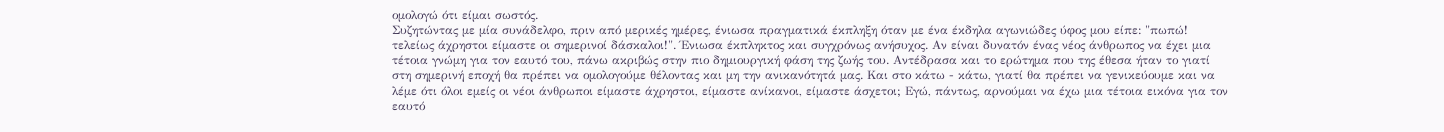ομολογώ ότι είμαι σωστός.
Συζητώντας με μία συνάδελφο, πριν από μερικές ημέρες, ένιωσα πραγματικά έκπληξη όταν με ένα έκδηλα αγωνιώδες ύφος μου είπε: "πωπώ! τελείως άχρηστοι είμαστε οι σημερινοί δάσκαλοι!". Ένιωσα έκπληκτος και συγχρόνως ανήσυχος. Αν είναι δυνατόν ένας νέος άνθρωπος να έχει μια τέτοια γνώμη για τον εαυτό του, πάνω ακριβώς στην πιο δημιουργική φάση της ζωής του. Αντέδρασα και το ερώτημα που της έθεσα ήταν το γιατί στη σημερινή εποχή θα πρέπει να ομολογούμε θέλοντας και μη την ανικανότητά μας. Και στο κάτω - κάτω, γιατί θα πρέπει να γενικεύουμε και να λέμε ότι όλοι εμείς οι νέοι άνθρωποι είμαστε άχρηστοι, είμαστε ανίκανοι, είμαστε άσχετοι; Εγώ, πάντως, αρνούμαι να έχω μια τέτοια εικόνα για τον εαυτό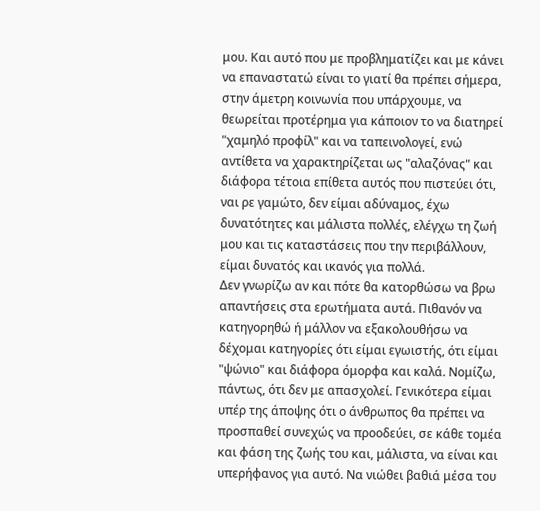μου. Και αυτό που με προβληματίζει και με κάνει να επαναστατώ είναι το γιατί θα πρέπει σήμερα, στην άμετρη κοινωνία που υπάρχουμε, να θεωρείται προτέρημα για κάποιον το να διατηρεί "χαμηλό προφίλ" και να ταπεινολογεί, ενώ αντίθετα να χαρακτηρίζεται ως "αλαζόνας" και διάφορα τέτοια επίθετα αυτός που πιστεύει ότι, ναι ρε γαμώτο, δεν είμαι αδύναμος, έχω δυνατότητες και μάλιστα πολλές, ελέγχω τη ζωή μου και τις καταστάσεις που την περιβάλλουν, είμαι δυνατός και ικανός για πολλά.
Δεν γνωρίζω αν και πότε θα κατορθώσω να βρω απαντήσεις στα ερωτήματα αυτά. Πιθανόν να κατηγορηθώ ή μάλλον να εξακολουθήσω να δέχομαι κατηγορίες ότι είμαι εγωιστής, ότι είμαι "ψώνιο" και διάφορα όμορφα και καλά. Νομίζω, πάντως, ότι δεν με απασχολεί. Γενικότερα είμαι υπέρ της άποψης ότι ο άνθρωπος θα πρέπει να προσπαθεί συνεχώς να προοδεύει, σε κάθε τομέα και φάση της ζωής του και, μάλιστα, να είναι και υπερήφανος για αυτό. Να νιώθει βαθιά μέσα του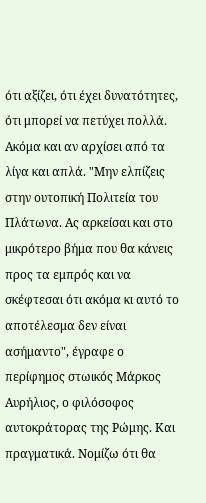ότι αξίζει, ότι έχει δυνατότητες, ότι μπορεί να πετύχει πολλά. Ακόμα και αν αρχίσει από τα λίγα και απλά. "Μην ελπίζεις στην ουτοπική Πολιτεία του Πλάτωνα. Ας αρκείσαι και στο μικρότερο βήμα που θα κάνεις προς τα εμπρός και να σκέφτεσαι ότι ακόμα κι αυτό το αποτέλεσμα δεν είναι ασήμαντο", έγραφε ο περίφημος στωικός Μάρκος Αυρήλιος, ο φιλόσοφος αυτοκράτορας της Ρώμης. Και πραγματικά. Νομίζω ότι θα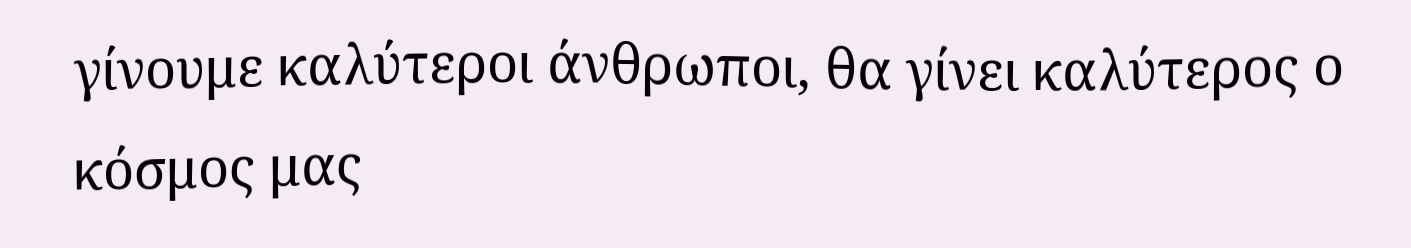γίνουμε καλύτεροι άνθρωποι, θα γίνει καλύτερος ο κόσμος μας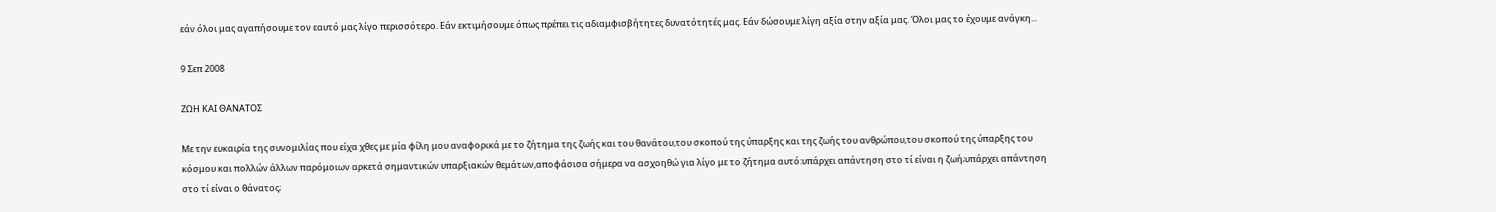εάν όλοι μας αγαπήσουμε τον εαυτό μας λίγο περισσότερο. Εάν εκτιμήσουμε όπως πρέπει τις αδιαμφισβήτητες δυνατότητές μας. Εάν δώσουμε λίγη αξία στην αξία μας. Όλοι μας το έχουμε ανάγκη...

9 Σεπ 2008

ΖΩΗ ΚΑΙ ΘΑΝΑΤΟΣ

Με την ευκαιρία της συνομιλίας που είχα χθες με μία φίλη μου αναφορικά με το ζήτημα της ζωής και του θανάτου,του σκοπού της ύπαρξης και της ζωής του ανθρώπου,του σκοπού της ύπαρξης του κόσμου και πολλών άλλων παρόμοιων αρκετά σημαντικών υπαρξιακών θεμάτων,αποφάσισα σήμερα να ασχοηθώ για λίγο με το ζήτημα αυτό:υπάρχει απάντηση στο τί είναι η ζωή;υπάρχει απάντηση στο τί είναι ο θάνατος;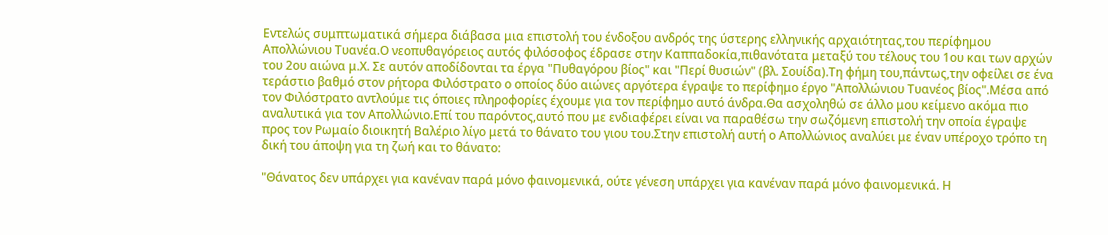Εντελώς συμπτωματικά σήμερα διάβασα μια επιστολή του ένδοξου ανδρός της ύστερης ελληνικής αρχαιότητας,του περίφημου Απολλώνιου Τυανέα.Ο νεοπυθαγόρειος αυτός φιλόσοφος έδρασε στην Καππαδοκία,πιθανότατα μεταξύ του τέλους του 1ου και των αρχών του 2ου αιώνα μ.Χ. Σε αυτόν αποδίδονται τα έργα "Πυθαγόρου βίος" και "Περί θυσιών" (βλ. Σουίδα).Τη φήμη του,πάντως,την οφείλει σε ένα τεράστιο βαθμό στον ρήτορα Φιλόστρατο ο οποίος δύο αιώνες αργότερα έγραψε το περίφημο έργο "Απολλώνιου Τυανέος βίος".Μέσα από τον Φιλόστρατο αντλούμε τις όποιες πληροφορίες έχουμε για τον περίφημο αυτό άνδρα.Θα ασχοληθώ σε άλλο μου κείμενο ακόμα πιο αναλυτικά για τον Απολλώνιο.Επί του παρόντος,αυτό που με ενδιαφέρει είναι να παραθέσω την σωζόμενη επιστολή την οποία έγραψε προς τον Ρωμαίο διοικητή Βαλέριο λίγο μετά το θάνατο του γιου του.Στην επιστολή αυτή ο Απολλώνιος αναλύει με έναν υπέροχο τρόπο τη δική του άποψη για τη ζωή και το θάνατο:

"Θάνατος δεν υπάρχει για κανέναν παρά μόνο φαινομενικά, ούτε γένεση υπάρχει για κανέναν παρά μόνο φαινομενικά. Η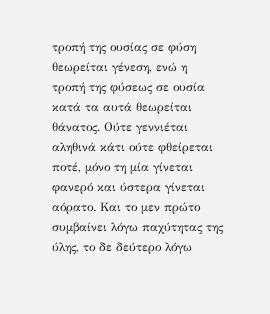τροπή της ουσίας σε φύση θεωρείται γένεση, ενώ η τροπή της φύσεως σε ουσία κατά τα αυτά θεωρείται θάνατος. Ούτε γεννιέται αληθινά κάτι ούτε φθείρεται ποτέ, μόνο τη μία γίνεται φανερό και ύστερα γίνεται αόρατο. Και το μεν πρώτο συμβαίνει λόγω παχύτητας της ύλης, το δε δεύτερο λόγω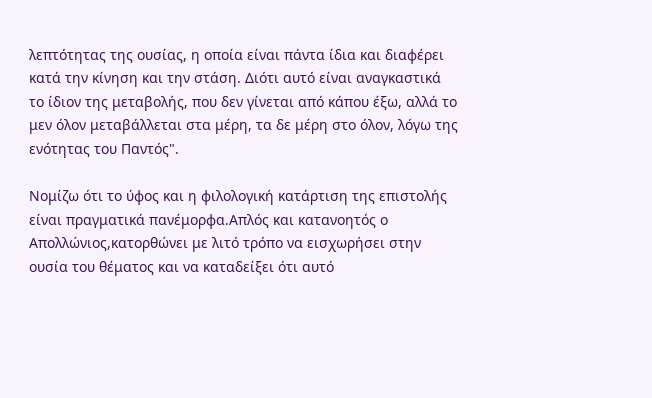λεπτότητας της ουσίας, η οποία είναι πάντα ίδια και διαφέρει κατά την κίνηση και την στάση. Διότι αυτό είναι αναγκαστικά το ίδιον της μεταβολής, που δεν γίνεται από κάπου έξω, αλλά το μεν όλον μεταβάλλεται στα μέρη, τα δε μέρη στο όλον, λόγω της ενότητας του Παντός".

Νομίζω ότι το ύφος και η φιλολογική κατάρτιση της επιστολής είναι πραγματικά πανέμορφα.Απλός και κατανοητός ο Απολλώνιος,κατορθώνει με λιτό τρόπο να εισχωρήσει στην ουσία του θέματος και να καταδείξει ότι αυτό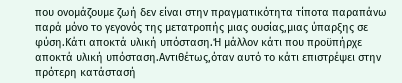που ονομάζουμε ζωή δεν είναι στην πραγματικότητα τίποτα παραπάνω παρά μόνο το γεγονός της μετατροπής μιας ουσίας,μιας ύπαρξης σε φύση.Κάτι αποκτά υλική υπόσταση.Ή μάλλον κάτι που προϋπήρχε αποκτά υλική υπόσταση.Αντιθέτως,όταν αυτό το κάτι επιστρέψει στην πρότερη κατάστασή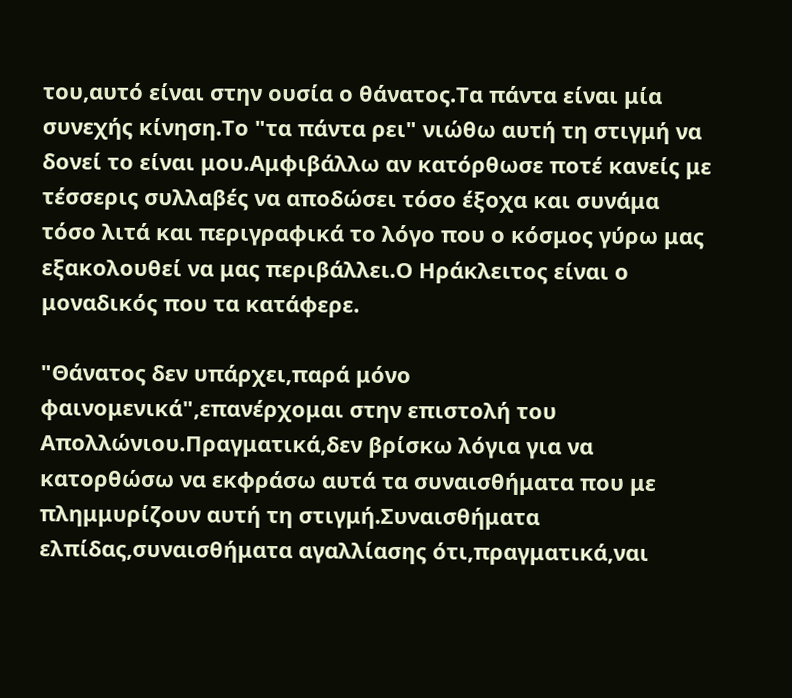του,αυτό είναι στην ουσία ο θάνατος.Τα πάντα είναι μία συνεχής κίνηση.Το "τα πάντα ρει" νιώθω αυτή τη στιγμή να δονεί το είναι μου.Αμφιβάλλω αν κατόρθωσε ποτέ κανείς με τέσσερις συλλαβές να αποδώσει τόσο έξοχα και συνάμα τόσο λιτά και περιγραφικά το λόγο που ο κόσμος γύρω μας εξακολουθεί να μας περιβάλλει.Ο Ηράκλειτος είναι ο μοναδικός που τα κατάφερε.

"Θάνατος δεν υπάρχει,παρά μόνο φαινομενικά",επανέρχομαι στην επιστολή του Απολλώνιου.Πραγματικά,δεν βρίσκω λόγια για να κατορθώσω να εκφράσω αυτά τα συναισθήματα που με πλημμυρίζουν αυτή τη στιγμή.Συναισθήματα ελπίδας,συναισθήματα αγαλλίασης ότι,πραγματικά,ναι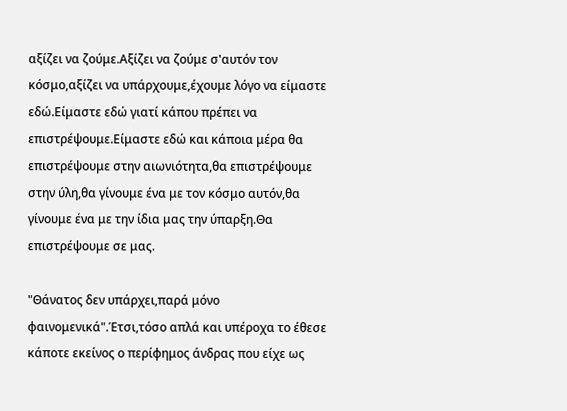αξίζει να ζούμε.Αξίζει να ζούμε σ'αυτόν τον κόσμο,αξίζει να υπάρχουμε,έχουμε λόγο να είμαστε εδώ.Είμαστε εδώ γιατί κάπου πρέπει να επιστρέψουμε.Είμαστε εδώ και κάποια μέρα θα επιστρέψουμε στην αιωνιότητα,θα επιστρέψουμε στην ύλη,θα γίνουμε ένα με τον κόσμο αυτόν,θα γίνουμε ένα με την ίδια μας την ύπαρξη.Θα επιστρέψουμε σε μας.

"Θάνατος δεν υπάρχει,παρά μόνο φαινομενικά".Έτσι,τόσο απλά και υπέροχα το έθεσε κάποτε εκείνος ο περίφημος άνδρας που είχε ως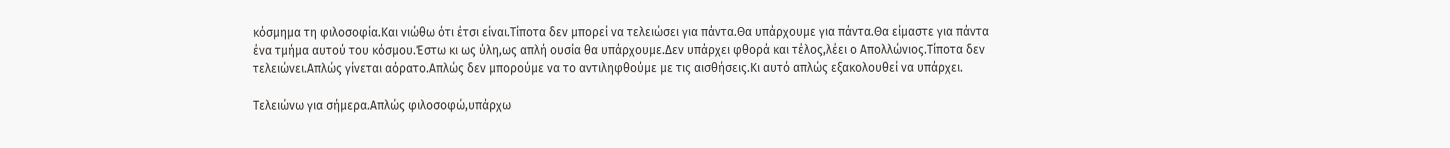κόσμημα τη φιλοσοφία.Και νιώθω ότι έτσι είναι.Τίποτα δεν μπορεί να τελειώσει για πάντα.Θα υπάρχουμε για πάντα.Θα είμαστε για πάντα ένα τμήμα αυτού του κόσμου.Έστω κι ως ύλη,ως απλή ουσία θα υπάρχουμε.Δεν υπάρχει φθορά και τέλος,λέει ο Απολλώνιος.Τίποτα δεν τελειώνει.Απλώς γίνεται αόρατο.Απλώς δεν μπορούμε να το αντιληφθούμε με τις αισθήσεις.Κι αυτό απλώς εξακολουθεί να υπάρχει.

Τελειώνω για σήμερα.Απλώς φιλοσοφώ,υπάρχω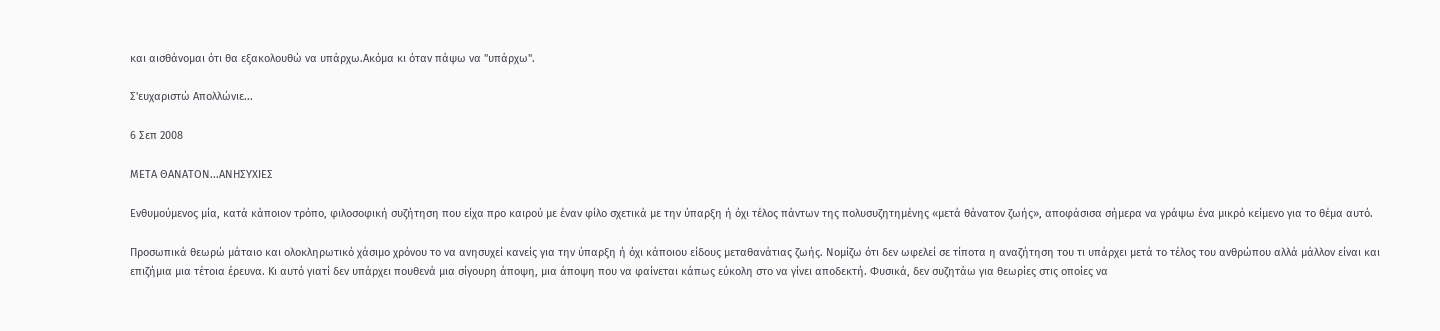και αισθάνομαι ότι θα εξακολουθώ να υπάρχω.Ακόμα κι όταν πάψω να "υπάρχω".

Σ'ευχαριστώ Απολλώνιε...

6 Σεπ 2008

ΜΕΤΑ ΘΑΝΑΤΟΝ...ΑΝΗΣΥΧΙΕΣ

Ενθυμούμενος μία, κατά κάποιον τρόπο, φιλοσοφική συζήτηση που είχα προ καιρού με έναν φίλο σχετικά με την ύπαρξη ή όχι τέλος πάντων της πολυσυζητημένης «μετά θάνατον ζωής», αποφάσισα σήμερα να γράψω ένα μικρό κείμενο για το θέμα αυτό.

Προσωπικά θεωρώ μάταιο και ολοκληρωτικό χάσιμο χρόνου το να ανησυχεί κανείς για την ύπαρξη ή όχι κάποιου είδους μεταθανάτιας ζωής. Νομίζω ότι δεν ωφελεί σε τίποτα η αναζήτηση του τι υπάρχει μετά το τέλος του ανθρώπου αλλά μάλλον είναι και επιζήμια μια τέτοια έρευνα. Κι αυτό γιατί δεν υπάρχει πουθενά μια σίγουρη άποψη, μια άποψη που να φαίνεται κάπως εύκολη στο να γίνει αποδεκτή. Φυσικά, δεν συζητάω για θεωρίες στις οποίες να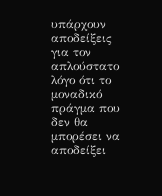υπάρχουν αποδείξεις για τον απλούστατο λόγο ότι το μοναδικό πράγμα που δεν θα μπορέσει να αποδείξει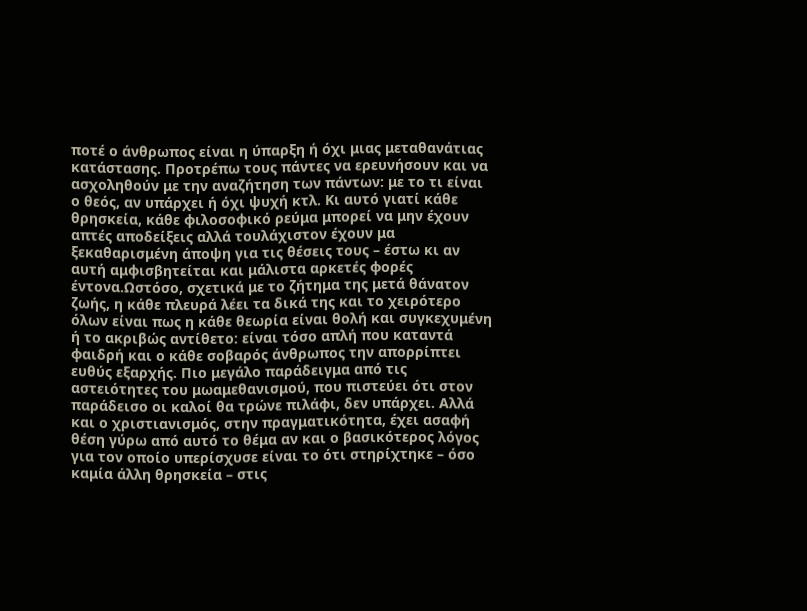ποτέ ο άνθρωπος είναι η ύπαρξη ή όχι μιας μεταθανάτιας κατάστασης. Προτρέπω τους πάντες να ερευνήσουν και να ασχοληθούν με την αναζήτηση των πάντων: με το τι είναι ο θεός, αν υπάρχει ή όχι ψυχή κτλ. Κι αυτό γιατί κάθε θρησκεία, κάθε φιλοσοφικό ρεύμα μπορεί να μην έχουν απτές αποδείξεις αλλά τουλάχιστον έχουν μα ξεκαθαρισμένη άποψη για τις θέσεις τους – έστω κι αν αυτή αμφισβητείται και μάλιστα αρκετές φορές έντονα.Ωστόσο, σχετικά με το ζήτημα της μετά θάνατον ζωής, η κάθε πλευρά λέει τα δικά της και το χειρότερο όλων είναι πως η κάθε θεωρία είναι θολή και συγκεχυμένη ή το ακριβώς αντίθετο: είναι τόσο απλή που καταντά φαιδρή και ο κάθε σοβαρός άνθρωπος την απορρίπτει ευθύς εξαρχής. Πιο μεγάλο παράδειγμα από τις αστειότητες του μωαμεθανισμού, που πιστεύει ότι στον παράδεισο οι καλοί θα τρώνε πιλάφι, δεν υπάρχει. Αλλά και ο χριστιανισμός, στην πραγματικότητα, έχει ασαφή θέση γύρω από αυτό το θέμα αν και ο βασικότερος λόγος για τον οποίο υπερίσχυσε είναι το ότι στηρίχτηκε – όσο καμία άλλη θρησκεία – στις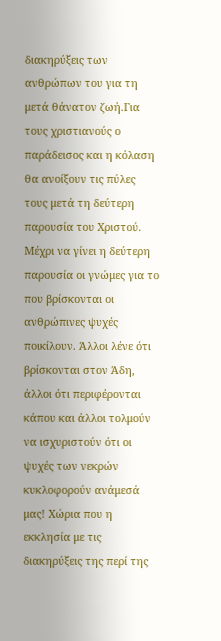διακηρύξεις των ανθρώπων του για τη μετά θάνατον ζωή.Για τους χριστιανούς ο παράδεισος και η κόλαση θα ανοίξουν τις πύλες τους μετά τη δεύτερη παρουσία του Χριστού. Μέχρι να γίνει η δεύτερη παρουσία οι γνώμες για το που βρίσκονται οι ανθρώπινες ψυχές ποικίλουν. Άλλοι λένε ότι βρίσκονται στον Άδη, άλλοι ότι περιφέρονται κάπου και άλλοι τολμούν να ισχυριστούν ότι οι ψυχές των νεκρών κυκλοφορούν ανάμεσά μας! Χώρια που η εκκλησία με τις διακηρύξεις της περί της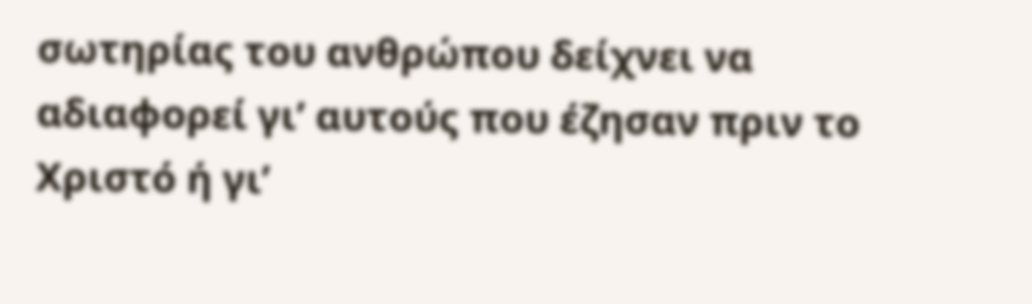σωτηρίας του ανθρώπου δείχνει να αδιαφορεί γι’ αυτούς που έζησαν πριν το Χριστό ή γι’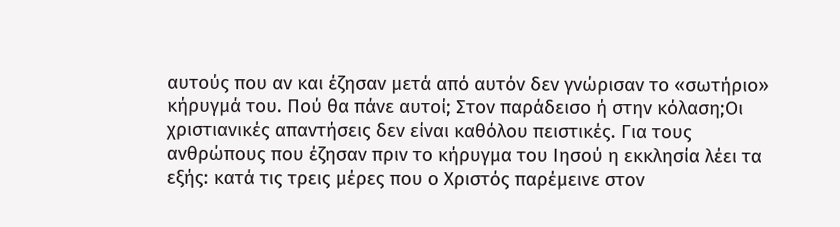αυτούς που αν και έζησαν μετά από αυτόν δεν γνώρισαν το «σωτήριο» κήρυγμά του. Πού θα πάνε αυτοί; Στον παράδεισο ή στην κόλαση;Οι χριστιανικές απαντήσεις δεν είναι καθόλου πειστικές. Για τους ανθρώπους που έζησαν πριν το κήρυγμα του Ιησού η εκκλησία λέει τα εξής: κατά τις τρεις μέρες που ο Χριστός παρέμεινε στον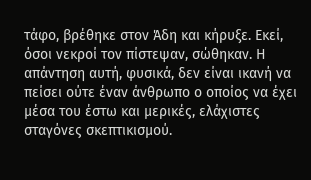τάφο, βρέθηκε στον Άδη και κήρυξε. Εκεί, όσοι νεκροί τον πίστεψαν, σώθηκαν. Η απάντηση αυτή, φυσικά, δεν είναι ικανή να πείσει ούτε έναν άνθρωπο ο οποίος να έχει μέσα του έστω και μερικές, ελάχιστες σταγόνες σκεπτικισμού.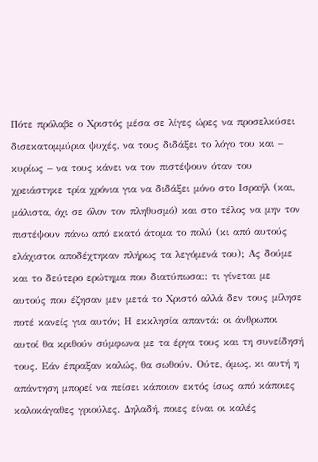Πότε πρόλαβε ο Χριστός μέσα σε λίγες ώρες να προσελκύσει δισεκατομμύρια ψυχές, να τους διδάξει το λόγο του και – κυρίως – να τους κάνει να τον πιστέψουν όταν του χρειάστηκε τρία χρόνια για να διδάξει μόνο στο Ισραήλ (και, μάλιστα, όχι σε όλον τον πληθυσμό) και στο τέλος να μην τον πιστέψουν πάνω από εκατό άτομα το πολύ (κι από αυτούς ελάχιστοι αποδέχτηκαν πλήρως τα λεγόμενά του); Ας δούμε και το δεύτερο ερώτημα που διατύπωσα:: τι γίνεται με αυτούς που έζησαν μεν μετά το Χριστό αλλά δεν τους μίλησε ποτέ κανείς για αυτόν; Η εκκλησία απαντά: οι άνθρωποι αυτοί θα κριθούν σύμφωνα με τα έργα τους και τη συνείδησή τους. Εάν έπραξαν καλώς, θα σωθούν. Ούτε, όμως, κι αυτή η απάντηση μπορεί να πείσει κάποιον εκτός ίσως από κάποιες καλοκάγαθες γριούλες. Δηλαδή, ποιες είναι οι καλές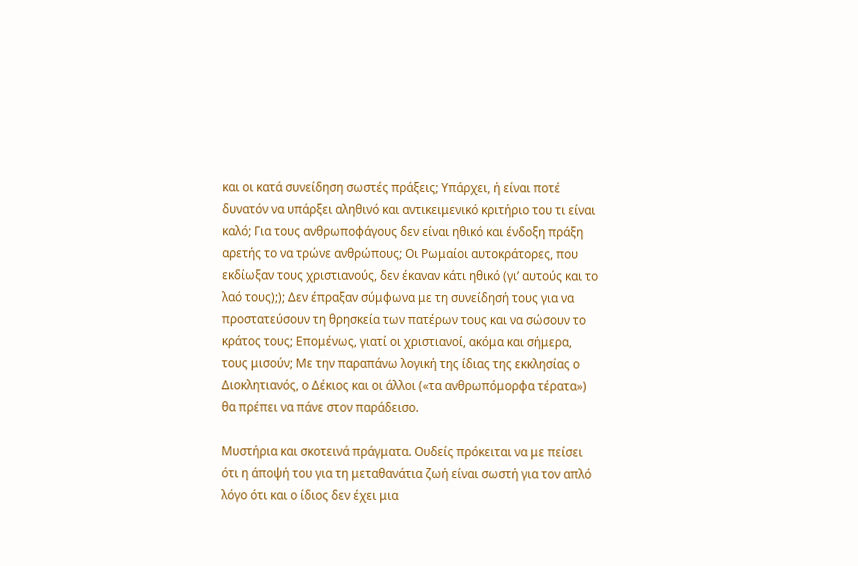και οι κατά συνείδηση σωστές πράξεις; Υπάρχει, ή είναι ποτέ δυνατόν να υπάρξει αληθινό και αντικειμενικό κριτήριο του τι είναι καλό; Για τους ανθρωποφάγους δεν είναι ηθικό και ένδοξη πράξη αρετής το να τρώνε ανθρώπους; Οι Ρωμαίοι αυτοκράτορες, που εκδίωξαν τους χριστιανούς, δεν έκαναν κάτι ηθικό (γι’ αυτούς και το λαό τους);); Δεν έπραξαν σύμφωνα με τη συνείδησή τους για να προστατεύσουν τη θρησκεία των πατέρων τους και να σώσουν το κράτος τους; Επομένως, γιατί οι χριστιανοί, ακόμα και σήμερα, τους μισούν; Με την παραπάνω λογική της ίδιας της εκκλησίας ο Διοκλητιανός, ο Δέκιος και οι άλλοι («τα ανθρωπόμορφα τέρατα») θα πρέπει να πάνε στον παράδεισο.

Μυστήρια και σκοτεινά πράγματα. Ουδείς πρόκειται να με πείσει ότι η άποψή του για τη μεταθανάτια ζωή είναι σωστή για τον απλό λόγο ότι και ο ίδιος δεν έχει μια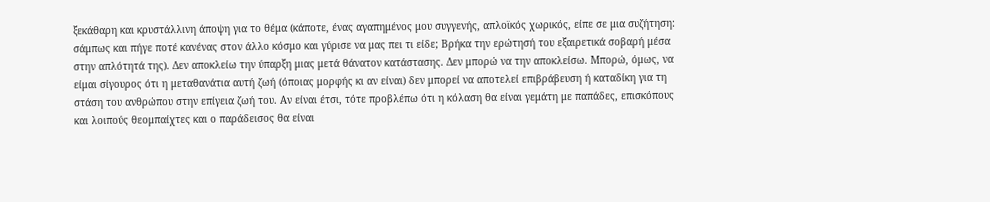ξεκάθαρη και κρυστάλλινη άποψη για το θέμα (κάποτε, ένας αγαπημένος μου συγγενής, απλοϊκός χωρικός, είπε σε μια συζήτηση: σάμπως και πήγε ποτέ κανένας στον άλλο κόσμο και γύρισε να μας πει τι είδε; Βρήκα την ερώτησή του εξαιρετικά σοβαρή μέσα στην απλότητά της). Δεν αποκλείω την ύπαρξη μιας μετά θάνατον κατάστασης. Δεν μπορώ να την αποκλείσω. Μπορώ, όμως, να είμαι σίγουρος ότι η μεταθανάτια αυτή ζωή (όποιας μορφής κι αν είναι) δεν μπορεί να αποτελεί επιβράβευση ή καταδίκη για τη στάση του ανθρώπου στην επίγεια ζωή του. Αν είναι έτσι, τότε προβλέπω ότι η κόλαση θα είναι γεμάτη με παπάδες, επισκόπους και λοιπούς θεομπαίχτες και ο παράδεισος θα είναι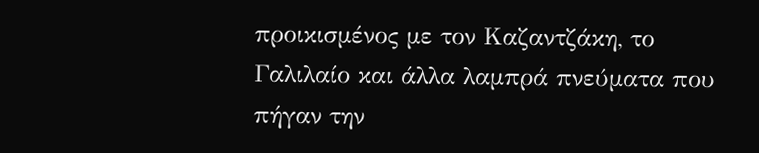προικισμένος με τον Καζαντζάκη, το Γαλιλαίο και άλλα λαμπρά πνεύματα που πήγαν την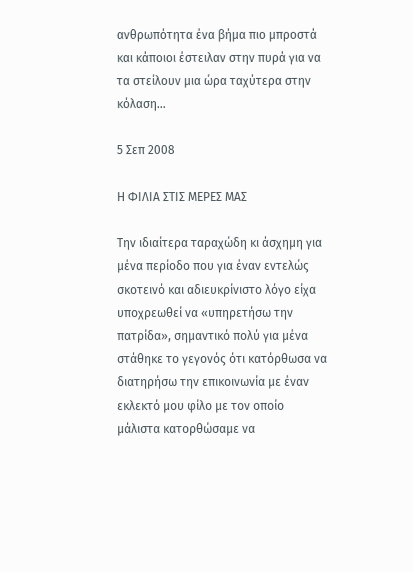ανθρωπότητα ένα βήμα πιο μπροστά και κάποιοι έστειλαν στην πυρά για να τα στείλουν μια ώρα ταχύτερα στην κόλαση…

5 Σεπ 2008

Η ΦΙΛΙΑ ΣΤΙΣ ΜΕΡΕΣ ΜΑΣ

Την ιδιαίτερα ταραχώδη κι άσχημη για μένα περίοδο που για έναν εντελώς σκοτεινό και αδιευκρίνιστο λόγο είχα υποχρεωθεί να «υπηρετήσω την πατρίδα», σημαντικό πολύ για μένα στάθηκε το γεγονός ότι κατόρθωσα να διατηρήσω την επικοινωνία με έναν εκλεκτό μου φίλο με τον οποίο μάλιστα κατορθώσαμε να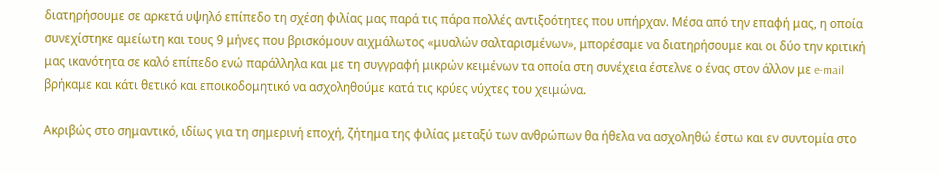διατηρήσουμε σε αρκετά υψηλό επίπεδο τη σχέση φιλίας μας παρά τις πάρα πολλές αντιξοότητες που υπήρχαν. Μέσα από την επαφή μας, η οποία συνεχίστηκε αμείωτη και τους 9 μήνες που βρισκόμουν αιχμάλωτος «μυαλών σαλταρισμένων», μπορέσαμε να διατηρήσουμε και οι δύο την κριτική μας ικανότητα σε καλό επίπεδο ενώ παράλληλα και με τη συγγραφή μικρών κειμένων τα οποία στη συνέχεια έστελνε ο ένας στον άλλον με e-mail βρήκαμε και κάτι θετικό και εποικοδομητικό να ασχοληθούμε κατά τις κρύες νύχτες του χειμώνα.

Ακριβώς στο σημαντικό, ιδίως για τη σημερινή εποχή, ζήτημα της φιλίας μεταξύ των ανθρώπων θα ήθελα να ασχοληθώ έστω και εν συντομία στο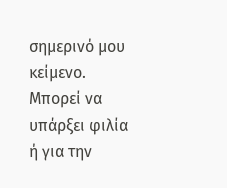σημερινό μου κείμενο. Μπορεί να υπάρξει φιλία ή για την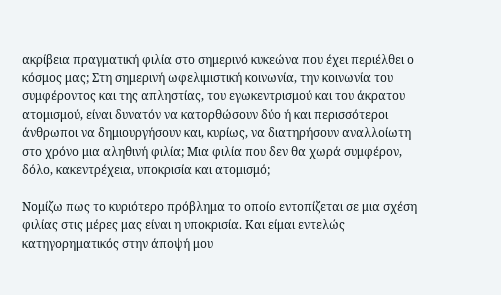ακρίβεια πραγματική φιλία στο σημερινό κυκεώνα που έχει περιέλθει ο κόσμος μας; Στη σημερινή ωφελιμιστική κοινωνία, την κοινωνία του συμφέροντος και της απληστίας, του εγωκεντρισμού και του άκρατου ατομισμού, είναι δυνατόν να κατορθώσουν δύο ή και περισσότεροι άνθρωποι να δημιουργήσουν και, κυρίως, να διατηρήσουν αναλλοίωτη στο χρόνο μια αληθινή φιλία; Μια φιλία που δεν θα χωρά συμφέρον, δόλο, κακεντρέχεια, υποκρισία και ατομισμό;

Νομίζω πως το κυριότερο πρόβλημα το οποίο εντοπίζεται σε μια σχέση φιλίας στις μέρες μας είναι η υποκρισία. Και είμαι εντελώς κατηγορηματικός στην άποψή μου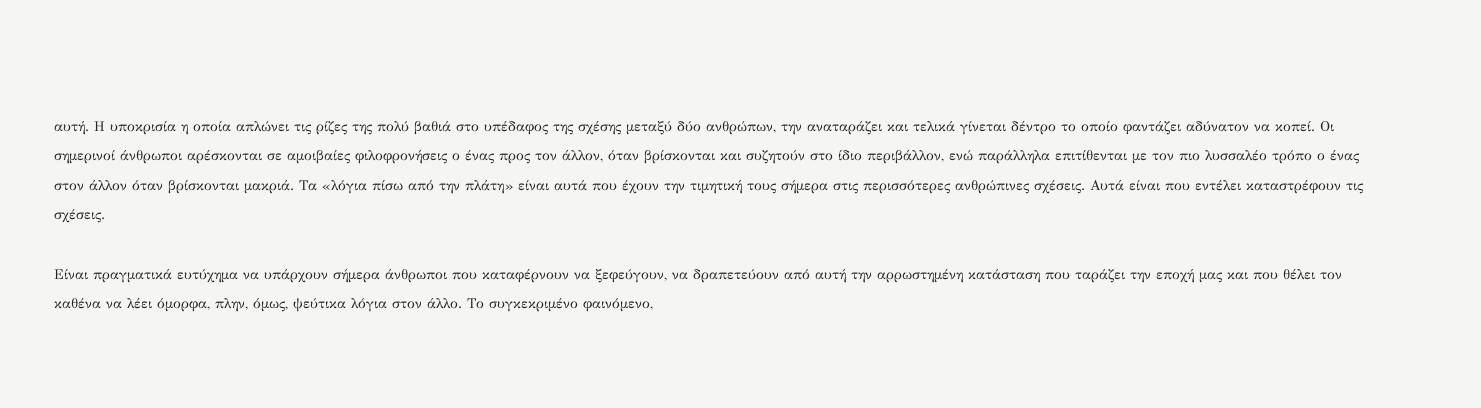αυτή. Η υποκρισία η οποία απλώνει τις ρίζες της πολύ βαθιά στο υπέδαφος της σχέσης μεταξύ δύο ανθρώπων, την αναταράζει και τελικά γίνεται δέντρο το οποίο φαντάζει αδύνατον να κοπεί. Οι σημερινοί άνθρωποι αρέσκονται σε αμοιβαίες φιλοφρονήσεις ο ένας προς τον άλλον, όταν βρίσκονται και συζητούν στο ίδιο περιβάλλον, ενώ παράλληλα επιτίθενται με τον πιο λυσσαλέο τρόπο ο ένας στον άλλον όταν βρίσκονται μακριά. Τα «λόγια πίσω από την πλάτη» είναι αυτά που έχουν την τιμητική τους σήμερα στις περισσότερες ανθρώπινες σχέσεις. Αυτά είναι που εντέλει καταστρέφουν τις σχέσεις.

Είναι πραγματικά ευτύχημα να υπάρχουν σήμερα άνθρωποι που καταφέρνουν να ξεφεύγουν, να δραπετεύουν από αυτή την αρρωστημένη κατάσταση που ταράζει την εποχή μας και που θέλει τον καθένα να λέει όμορφα, πλην, όμως, ψεύτικα λόγια στον άλλο. Το συγκεκριμένο φαινόμενο,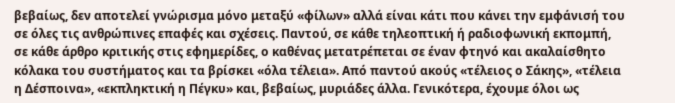βεβαίως, δεν αποτελεί γνώρισμα μόνο μεταξύ «φίλων» αλλά είναι κάτι που κάνει την εμφάνισή του σε όλες τις ανθρώπινες επαφές και σχέσεις. Παντού, σε κάθε τηλεοπτική ή ραδιοφωνική εκπομπή, σε κάθε άρθρο κριτικής στις εφημερίδες, ο καθένας μετατρέπεται σε έναν φτηνό και ακαλαίσθητο κόλακα του συστήματος και τα βρίσκει «όλα τέλεια». Από παντού ακούς «τέλειος ο Σάκης», «τέλεια η Δέσποινα», «εκπληκτική η Πέγκυ» και, βεβαίως, μυριάδες άλλα. Γενικότερα, έχουμε όλοι ως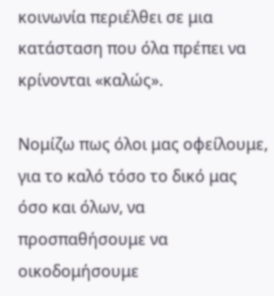κοινωνία περιέλθει σε μια κατάσταση που όλα πρέπει να κρίνονται «καλώς».

Νομίζω πως όλοι μας οφείλουμε, για το καλό τόσο το δικό μας όσο και όλων, να προσπαθήσουμε να οικοδομήσουμε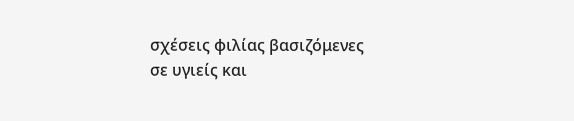σχέσεις φιλίας βασιζόμενες σε υγιείς και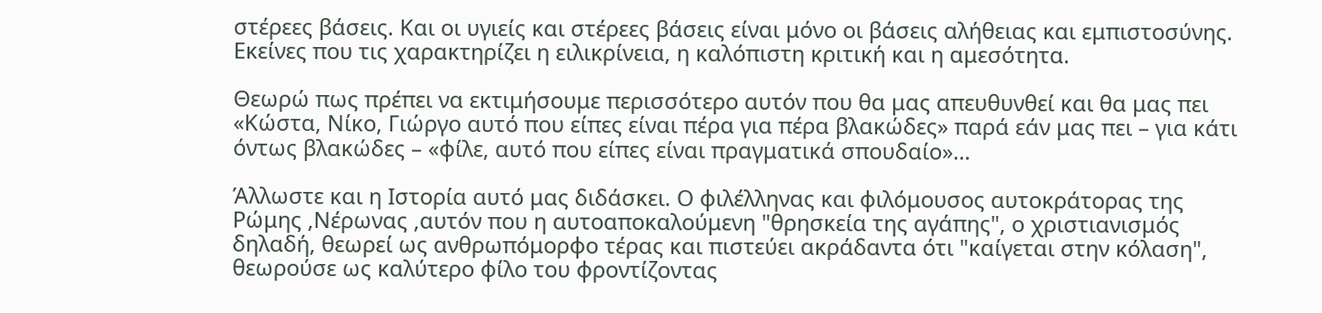στέρεες βάσεις. Και οι υγιείς και στέρεες βάσεις είναι μόνο οι βάσεις αλήθειας και εμπιστοσύνης. Εκείνες που τις χαρακτηρίζει η ειλικρίνεια, η καλόπιστη κριτική και η αμεσότητα.

Θεωρώ πως πρέπει να εκτιμήσουμε περισσότερο αυτόν που θα μας απευθυνθεί και θα μας πει «Κώστα, Νίκο, Γιώργο αυτό που είπες είναι πέρα για πέρα βλακώδες» παρά εάν μας πει – για κάτι όντως βλακώδες – «φίλε, αυτό που είπες είναι πραγματικά σπουδαίο»…

Άλλωστε και η Ιστορία αυτό μας διδάσκει. Ο φιλέλληνας και φιλόμουσος αυτοκράτορας της Ρώμης ,Νέρωνας ,αυτόν που η αυτοαποκαλούμενη "θρησκεία της αγάπης", ο χριστιανισμός δηλαδή, θεωρεί ως ανθρωπόμορφο τέρας και πιστεύει ακράδαντα ότι "καίγεται στην κόλαση", θεωρούσε ως καλύτερο φίλο του φροντίζοντας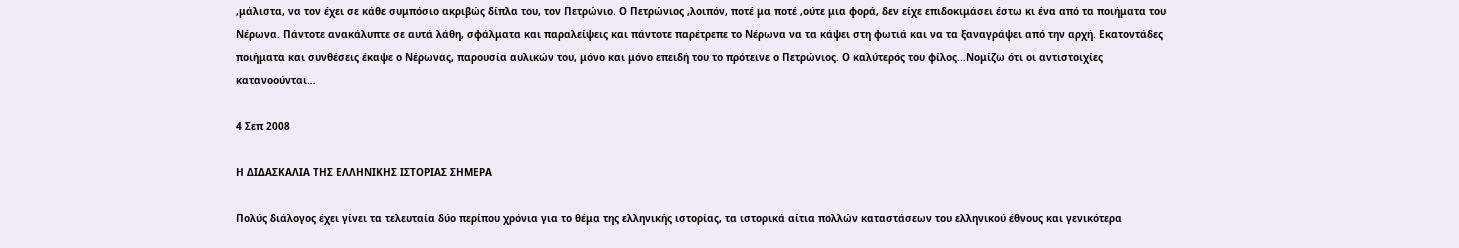,μάλιστα, να τον έχει σε κάθε συμπόσιο ακριβώς δίπλα του, τον Πετρώνιο. Ο Πετρώνιος ,λοιπόν, ποτέ μα ποτέ ,ούτε μια φορά, δεν είχε επιδοκιμάσει έστω κι ένα από τα ποιήματα του Νέρωνα. Πάντοτε ανακάλυπτε σε αυτά λάθη, σφάλματα και παραλείψεις και πάντοτε παρέτρεπε το Νέρωνα να τα κάψει στη φωτιά και να τα ξαναγράψει από την αρχή. Εκατοντάδες ποιήματα και συνθέσεις έκαψε ο Νέρωνας, παρουσία αυλικών του, μόνο και μόνο επειδή του το πρότεινε ο Πετρώνιος. Ο καλύτερός του φίλος...Νομίζω ότι οι αντιστοιχίες κατανοούνται…

4 Σεπ 2008

Η ΔΙΔΑΣΚΑΛΙΑ ΤΗΣ ΕΛΛΗΝΙΚΗΣ ΙΣΤΟΡΙΑΣ ΣΗΜΕΡΑ

Πολύς διάλογος έχει γίνει τα τελευταία δύο περίπου χρόνια για το θέμα της ελληνικής ιστορίας, τα ιστορικά αίτια πολλών καταστάσεων του ελληνικού έθνους και γενικότερα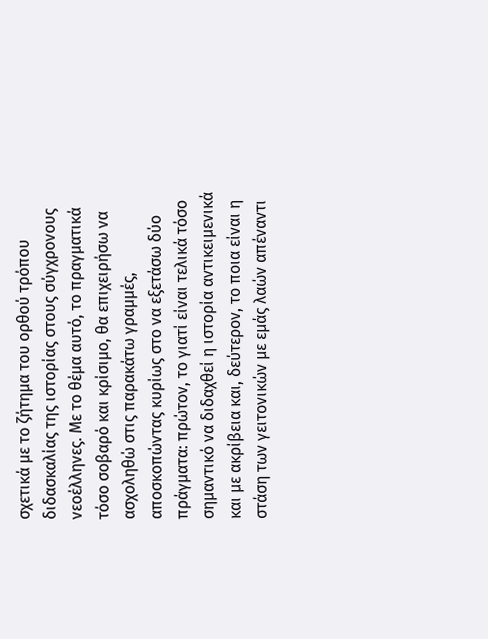σχετικά με το ζήτημα του ορθού τρόπου διδασκαλίας της ιστορίας στους σύγχρονους νεοέλληνες. Με το θέμα αυτό, το πραγματικά τόσο σοβαρό και κρίσιμο, θα επιχειρήσω να ασχοληθώ στις παρακάτω γραμμές, αποσκοπώντας κυρίως στο να εξετάσω δύο πράγματα: πρώτον, το γιατί είναι τελικά τόσο σημαντικό να διδαχθεί η ιστορία αντικειμενικά και με ακρίβεια και, δεύτερον, το ποια είναι η στάση των γειτονικών με εμάς λαών απέναντι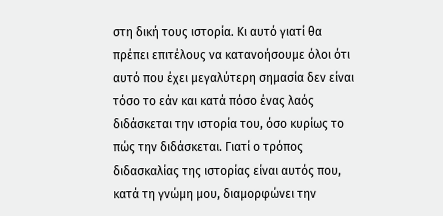στη δική τους ιστορία. Κι αυτό γιατί θα πρέπει επιτέλους να κατανοήσουμε όλοι ότι αυτό που έχει μεγαλύτερη σημασία δεν είναι τόσο το εάν και κατά πόσο ένας λαός διδάσκεται την ιστορία του, όσο κυρίως το πώς την διδάσκεται. Γιατί ο τρόπος διδασκαλίας της ιστορίας είναι αυτός που, κατά τη γνώμη μου, διαμορφώνει την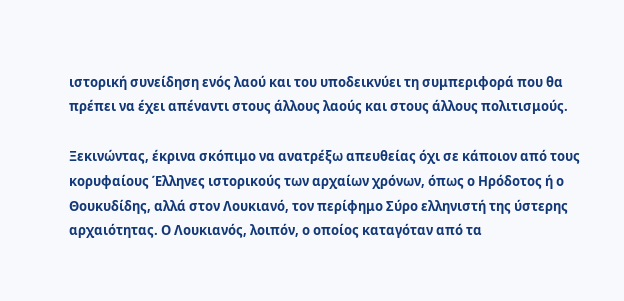ιστορική συνείδηση ενός λαού και του υποδεικνύει τη συμπεριφορά που θα πρέπει να έχει απέναντι στους άλλους λαούς και στους άλλους πολιτισμούς.

Ξεκινώντας, έκρινα σκόπιμο να ανατρέξω απευθείας όχι σε κάποιον από τους κορυφαίους Έλληνες ιστορικούς των αρχαίων χρόνων, όπως ο Ηρόδοτος ή ο Θουκυδίδης, αλλά στον Λουκιανό, τον περίφημο Σύρο ελληνιστή της ύστερης αρχαιότητας. Ο Λουκιανός, λοιπόν, ο οποίος καταγόταν από τα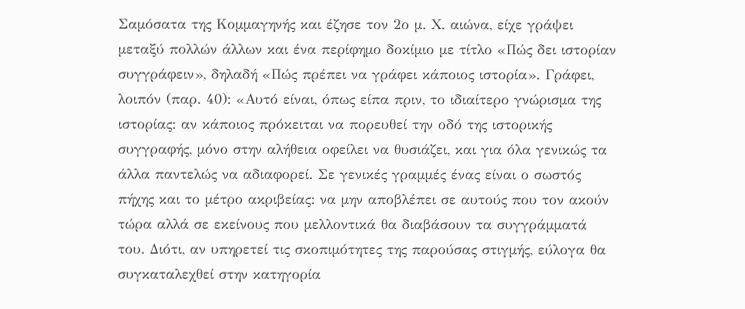Σαμόσατα της Κομμαγηνής και έζησε τον 2ο μ. Χ. αιώνα, είχε γράψει μεταξύ πολλών άλλων και ένα περίφημο δοκίμιο με τίτλο «Πώς δει ιστορίαν συγγράφειν», δηλαδή «Πώς πρέπει να γράφει κάποιος ιστορία». Γράφει, λοιπόν (παρ. 40): «Αυτό είναι, όπως είπα πριν, το ιδιαίτερο γνώρισμα της ιστορίας: αν κάποιος πρόκειται να πορευθεί την οδό της ιστορικής συγγραφής, μόνο στην αλήθεια οφείλει να θυσιάζει, και για όλα γενικώς τα άλλα παντελώς να αδιαφορεί. Σε γενικές γραμμές ένας είναι ο σωστός πήχης και το μέτρο ακριβείας: να μην αποβλέπει σε αυτούς που τον ακούν τώρα αλλά σε εκείνους που μελλοντικά θα διαβάσουν τα συγγράμματά του. Διότι, αν υπηρετεί τις σκοπιμότητες της παρούσας στιγμής, εύλογα θα συγκαταλεχθεί στην κατηγορία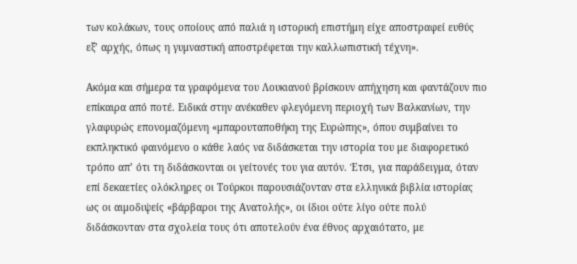των κολάκων, τους οποίους από παλιά η ιστορική επιστήμη είχε αποστραφεί ευθύς εξ’ αρχής, όπως η γυμναστική αποστρέφεται την καλλωπιστική τέχνη».

Ακόμα και σήμερα τα γραφόμενα του Λουκιανού βρίσκουν απήχηση και φαντάζουν πιο επίκαιρα από ποτέ. Ειδικά στην ανέκαθεν φλεγόμενη περιοχή των Βαλκανίων, την γλαφυρώς επονομαζόμενη «μπαρουταποθήκη της Ευρώπης», όπου συμβαίνει το εκπληκτικό φαινόμενο ο κάθε λαός να διδάσκεται την ιστορία του με διαφορετικό τρόπο απ’ ότι τη διδάσκονται οι γείτονές του για αυτόν. Έτσι, για παράδειγμα, όταν επί δεκαετίες ολόκληρες οι Τούρκοι παρουσιάζονταν στα ελληνικά βιβλία ιστορίας ως οι αιμοδιψείς «βάρβαροι της Ανατολής», οι ίδιοι ούτε λίγο ούτε πολύ διδάσκονταν στα σχολεία τους ότι αποτελούν ένα έθνος αρχαιότατο, με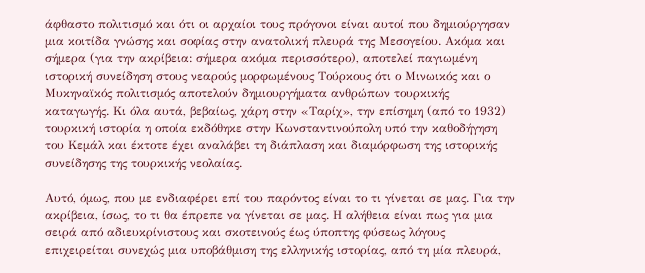άφθαστο πολιτισμό και ότι οι αρχαίοι τους πρόγονοι είναι αυτοί που δημιούργησαν μια κοιτίδα γνώσης και σοφίας στην ανατολική πλευρά της Μεσογείου. Ακόμα και σήμερα (για την ακρίβεια: σήμερα ακόμα περισσότερο), αποτελεί παγιωμένη ιστορική συνείδηση στους νεαρούς μορφωμένους Τούρκους ότι ο Μινωικός και ο Μυκηναϊκός πολιτισμός αποτελούν δημιουργήματα ανθρώπων τουρκικής καταγωγής. Κι όλα αυτά, βεβαίως, χάρη στην «Ταρίχ», την επίσημη (από το 1932) τουρκική ιστορία η οποία εκδόθηκε στην Κωνσταντινούπολη υπό την καθοδήγηση του Κεμάλ και έκτοτε έχει αναλάβει τη διάπλαση και διαμόρφωση της ιστορικής συνείδησης της τουρκικής νεολαίας.

Αυτό, όμως, που με ενδιαφέρει επί του παρόντος είναι το τι γίνεται σε μας. Για την ακρίβεια, ίσως, το τι θα έπρεπε να γίνεται σε μας. Η αλήθεια είναι πως για μια σειρά από αδιευκρίνιστους και σκοτεινούς έως ύποπτης φύσεως λόγους επιχειρείται συνεχώς μια υποβάθμιση της ελληνικής ιστορίας, από τη μία πλευρά,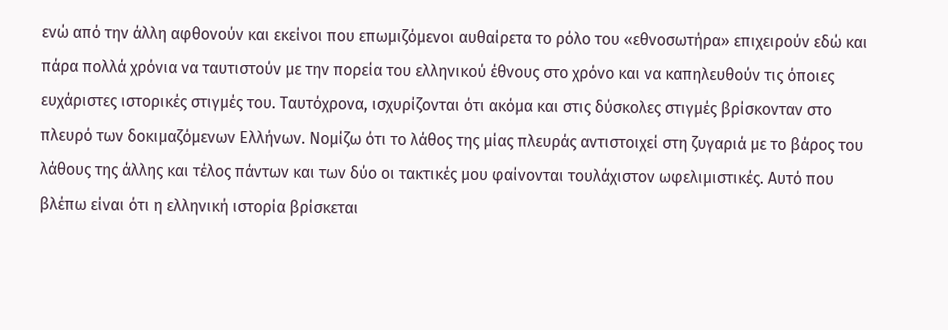ενώ από την άλλη αφθονούν και εκείνοι που επωμιζόμενοι αυθαίρετα το ρόλο του «εθνοσωτήρα» επιχειρούν εδώ και πάρα πολλά χρόνια να ταυτιστούν με την πορεία του ελληνικού έθνους στο χρόνο και να καπηλευθούν τις όποιες ευχάριστες ιστορικές στιγμές του. Ταυτόχρονα, ισχυρίζονται ότι ακόμα και στις δύσκολες στιγμές βρίσκονταν στο πλευρό των δοκιμαζόμενων Ελλήνων. Νομίζω ότι το λάθος της μίας πλευράς αντιστοιχεί στη ζυγαριά με το βάρος του λάθους της άλλης και τέλος πάντων και των δύο οι τακτικές μου φαίνονται τουλάχιστον ωφελιμιστικές. Αυτό που βλέπω είναι ότι η ελληνική ιστορία βρίσκεται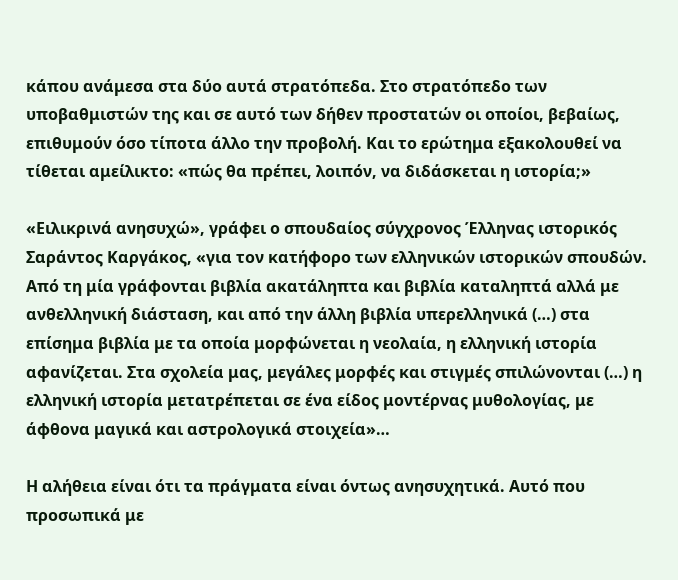κάπου ανάμεσα στα δύο αυτά στρατόπεδα. Στο στρατόπεδο των υποβαθμιστών της και σε αυτό των δήθεν προστατών οι οποίοι, βεβαίως, επιθυμούν όσο τίποτα άλλο την προβολή. Και το ερώτημα εξακολουθεί να τίθεται αμείλικτο: «πώς θα πρέπει, λοιπόν, να διδάσκεται η ιστορία;»

«Ειλικρινά ανησυχώ», γράφει ο σπουδαίος σύγχρονος Έλληνας ιστορικός Σαράντος Καργάκος, «για τον κατήφορο των ελληνικών ιστορικών σπουδών. Από τη μία γράφονται βιβλία ακατάληπτα και βιβλία καταληπτά αλλά με ανθελληνική διάσταση, και από την άλλη βιβλία υπερελληνικά (…) στα επίσημα βιβλία με τα οποία μορφώνεται η νεολαία, η ελληνική ιστορία αφανίζεται. Στα σχολεία μας, μεγάλες μορφές και στιγμές σπιλώνονται (…) η ελληνική ιστορία μετατρέπεται σε ένα είδος μοντέρνας μυθολογίας, με άφθονα μαγικά και αστρολογικά στοιχεία»…

Η αλήθεια είναι ότι τα πράγματα είναι όντως ανησυχητικά. Αυτό που προσωπικά με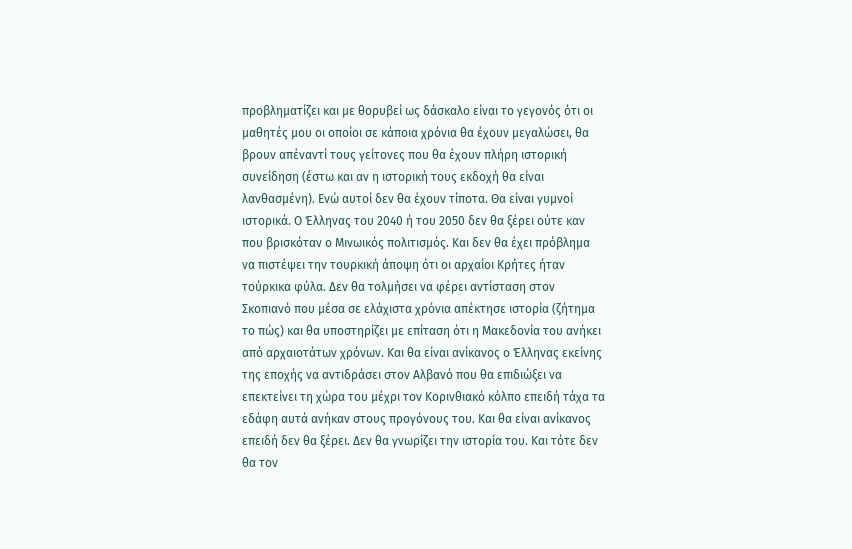προβληματίζει και με θορυβεί ως δάσκαλο είναι το γεγονός ότι οι μαθητές μου οι οποίοι σε κάποια χρόνια θα έχουν μεγαλώσει, θα βρουν απέναντί τους γείτονες που θα έχουν πλήρη ιστορική συνείδηση (έστω και αν η ιστορική τους εκδοχή θα είναι λανθασμένη). Ενώ αυτοί δεν θα έχουν τίποτα. Θα είναι γυμνοί ιστορικά. Ο Έλληνας του 2040 ή του 2050 δεν θα ξέρει ούτε καν που βρισκόταν ο Μινωικός πολιτισμός. Και δεν θα έχει πρόβλημα να πιστέψει την τουρκική άποψη ότι οι αρχαίοι Κρήτες ήταν τούρκικα φύλα. Δεν θα τολμήσει να φέρει αντίσταση στον Σκοπιανό που μέσα σε ελάχιστα χρόνια απέκτησε ιστορία (ζήτημα το πώς) και θα υποστηρίζει με επίταση ότι η Μακεδονία του ανήκει από αρχαιοτάτων χρόνων. Και θα είναι ανίκανος ο Έλληνας εκείνης της εποχής να αντιδράσει στον Αλβανό που θα επιδιώξει να επεκτείνει τη χώρα του μέχρι τον Κορινθιακό κόλπο επειδή τάχα τα εδάφη αυτά ανήκαν στους προγόνους του. Και θα είναι ανίκανος επειδή δεν θα ξέρει. Δεν θα γνωρίζει την ιστορία του. Και τότε δεν θα τον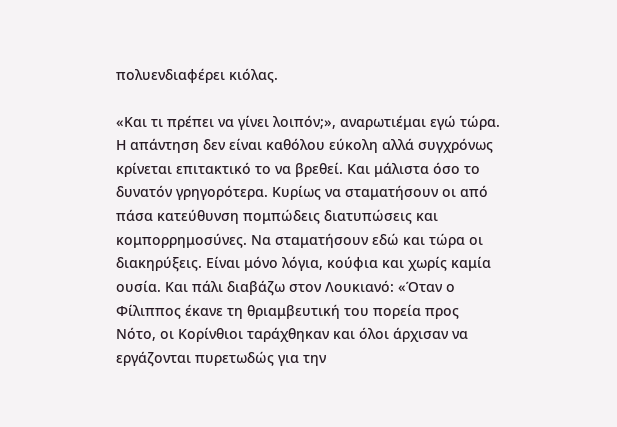πολυενδιαφέρει κιόλας.

«Και τι πρέπει να γίνει λοιπόν;», αναρωτιέμαι εγώ τώρα. Η απάντηση δεν είναι καθόλου εύκολη αλλά συγχρόνως κρίνεται επιτακτικό το να βρεθεί. Και μάλιστα όσο το δυνατόν γρηγορότερα. Κυρίως να σταματήσουν οι από πάσα κατεύθυνση πομπώδεις διατυπώσεις και κομπορρημοσύνες. Να σταματήσουν εδώ και τώρα οι διακηρύξεις. Είναι μόνο λόγια, κούφια και χωρίς καμία ουσία. Και πάλι διαβάζω στον Λουκιανό: «Όταν ο Φίλιππος έκανε τη θριαμβευτική του πορεία προς Νότο, οι Κορίνθιοι ταράχθηκαν και όλοι άρχισαν να εργάζονται πυρετωδώς για την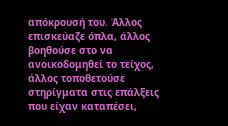απόκρουσή του. Άλλος επισκεύαζε όπλα, άλλος βοηθούσε στο να ανοικοδομηθεί το τείχος, άλλος τοποθετούσε στηρίγματα στις επάλξεις που είχαν καταπέσει,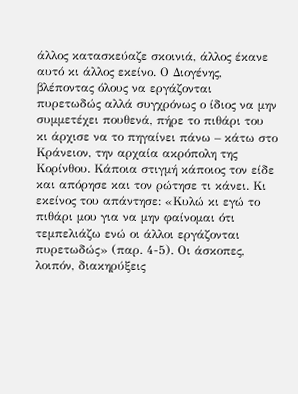άλλος κατασκεύαζε σκοινιά, άλλος έκανε αυτό κι άλλος εκείνο. Ο Διογένης, βλέποντας όλους να εργάζονται πυρετωδώς αλλά συγχρόνως ο ίδιος να μην συμμετέχει πουθενά, πήρε το πιθάρι του κι άρχισε να το πηγαίνει πάνω – κάτω στο Κράνειον, την αρχαία ακρόπολη της Κορίνθου. Κάποια στιγμή κάποιος τον είδε και απόρησε και τον ρώτησε τι κάνει. Κι εκείνος του απάντησε: «Κυλώ κι εγώ το πιθάρι μου για να μην φαίνομαι ότι τεμπελιάζω ενώ οι άλλοι εργάζονται πυρετωδώς» (παρ. 4-5). Οι άσκοπες, λοιπόν, διακηρύξεις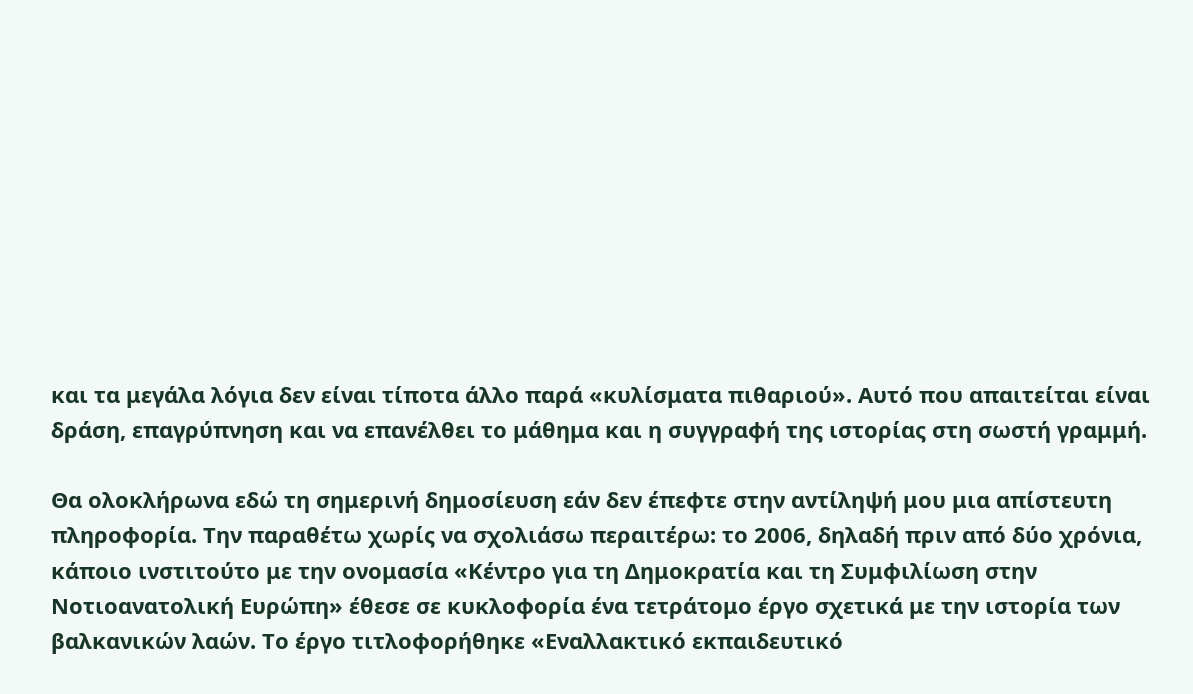και τα μεγάλα λόγια δεν είναι τίποτα άλλο παρά «κυλίσματα πιθαριού». Αυτό που απαιτείται είναι δράση, επαγρύπνηση και να επανέλθει το μάθημα και η συγγραφή της ιστορίας στη σωστή γραμμή.

Θα ολοκλήρωνα εδώ τη σημερινή δημοσίευση εάν δεν έπεφτε στην αντίληψή μου μια απίστευτη πληροφορία. Την παραθέτω χωρίς να σχολιάσω περαιτέρω: το 2006, δηλαδή πριν από δύο χρόνια, κάποιο ινστιτούτο με την ονομασία «Κέντρο για τη Δημοκρατία και τη Συμφιλίωση στην Νοτιοανατολική Ευρώπη» έθεσε σε κυκλοφορία ένα τετράτομο έργο σχετικά με την ιστορία των βαλκανικών λαών. Το έργο τιτλοφορήθηκε «Εναλλακτικό εκπαιδευτικό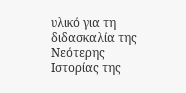υλικό για τη διδασκαλία της Νεότερης Ιστορίας της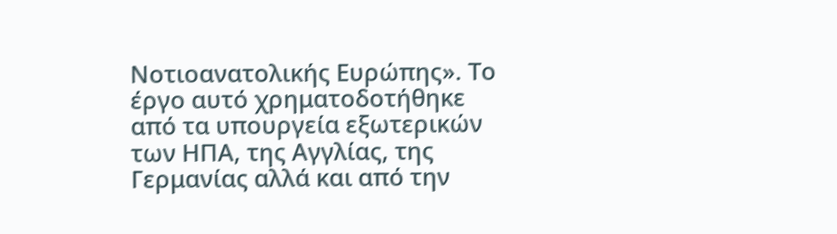Νοτιοανατολικής Ευρώπης». Το έργο αυτό χρηματοδοτήθηκε από τα υπουργεία εξωτερικών των ΗΠΑ, της Αγγλίας, της Γερμανίας αλλά και από την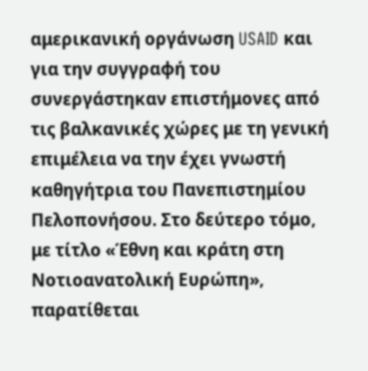αμερικανική οργάνωση USAID και για την συγγραφή του συνεργάστηκαν επιστήμονες από τις βαλκανικές χώρες με τη γενική επιμέλεια να την έχει γνωστή καθηγήτρια του Πανεπιστημίου Πελοπονήσου. Στο δεύτερο τόμο, με τίτλο «Έθνη και κράτη στη Νοτιοανατολική Ευρώπη», παρατίθεται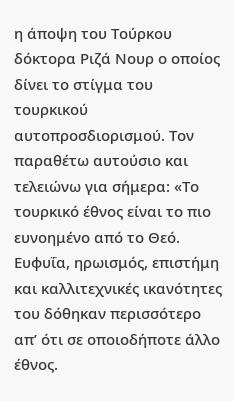η άποψη του Τούρκου δόκτορα Ριζά Νουρ ο οποίος δίνει το στίγμα του τουρκικού αυτοπροσδιορισμού. Τον παραθέτω αυτούσιο και τελειώνω για σήμερα: «Το τουρκικό έθνος είναι το πιο ευνοημένο από το Θεό. Ευφυΐα, ηρωισμός, επιστήμη και καλλιτεχνικές ικανότητες του δόθηκαν περισσότερο απ’ ότι σε οποιοδήποτε άλλο έθνος.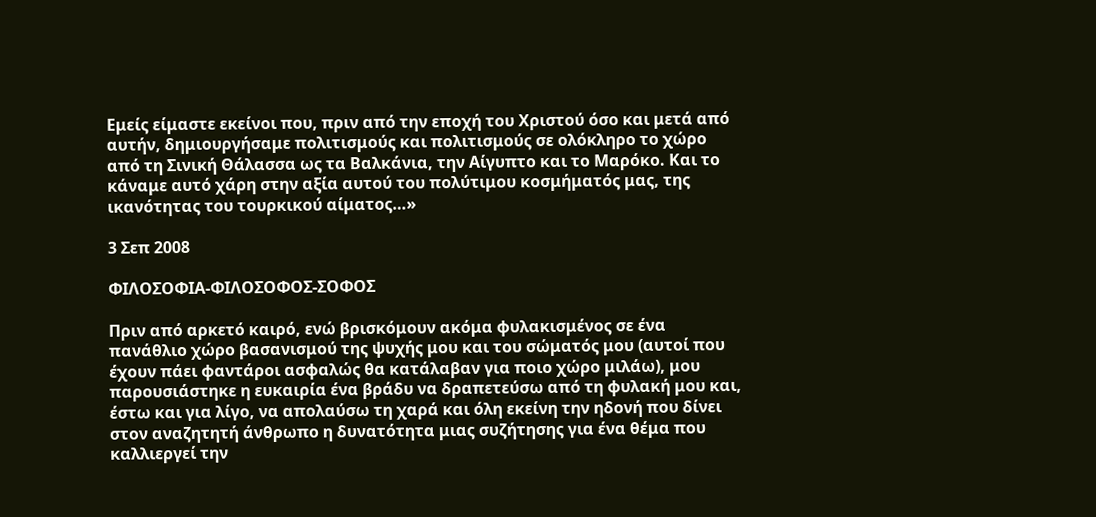Εμείς είμαστε εκείνοι που, πριν από την εποχή του Χριστού όσο και μετά από αυτήν, δημιουργήσαμε πολιτισμούς και πολιτισμούς σε ολόκληρο το χώρο από τη Σινική Θάλασσα ως τα Βαλκάνια, την Αίγυπτο και το Μαρόκο. Και το κάναμε αυτό χάρη στην αξία αυτού του πολύτιμου κοσμήματός μας, της ικανότητας του τουρκικού αίματος…»

3 Σεπ 2008

ΦΙΛΟΣΟΦΙΑ-ΦΙΛΟΣΟΦΟΣ-ΣΟΦΟΣ

Πριν από αρκετό καιρό, ενώ βρισκόμουν ακόμα φυλακισμένος σε ένα πανάθλιο χώρο βασανισμού της ψυχής μου και του σώματός μου (αυτοί που έχουν πάει φαντάροι ασφαλώς θα κατάλαβαν για ποιο χώρο μιλάω), μου παρουσιάστηκε η ευκαιρία ένα βράδυ να δραπετεύσω από τη φυλακή μου και, έστω και για λίγο, να απολαύσω τη χαρά και όλη εκείνη την ηδονή που δίνει στον αναζητητή άνθρωπο η δυνατότητα μιας συζήτησης για ένα θέμα που καλλιεργεί την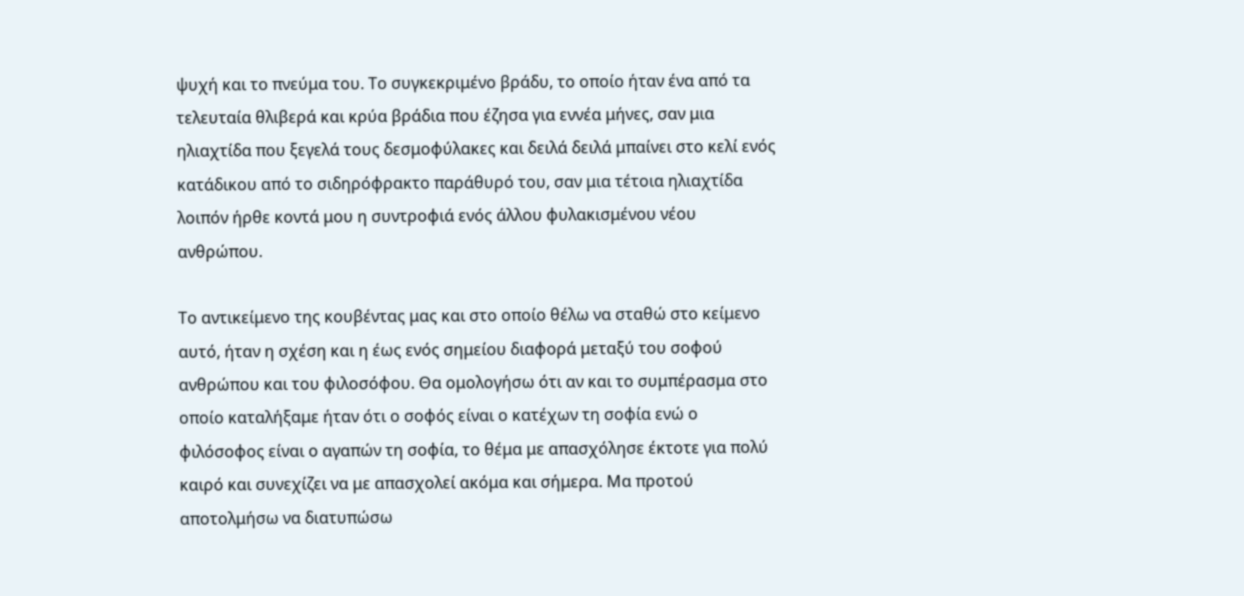ψυχή και το πνεύμα του. Το συγκεκριμένο βράδυ, το οποίο ήταν ένα από τα τελευταία θλιβερά και κρύα βράδια που έζησα για εννέα μήνες, σαν μια ηλιαχτίδα που ξεγελά τους δεσμοφύλακες και δειλά δειλά μπαίνει στο κελί ενός κατάδικου από το σιδηρόφρακτο παράθυρό του, σαν μια τέτοια ηλιαχτίδα λοιπόν ήρθε κοντά μου η συντροφιά ενός άλλου φυλακισμένου νέου ανθρώπου.

Το αντικείμενο της κουβέντας μας και στο οποίο θέλω να σταθώ στο κείμενο αυτό, ήταν η σχέση και η έως ενός σημείου διαφορά μεταξύ του σοφού ανθρώπου και του φιλοσόφου. Θα ομολογήσω ότι αν και το συμπέρασμα στο οποίο καταλήξαμε ήταν ότι ο σοφός είναι ο κατέχων τη σοφία ενώ ο φιλόσοφος είναι ο αγαπών τη σοφία, το θέμα με απασχόλησε έκτοτε για πολύ καιρό και συνεχίζει να με απασχολεί ακόμα και σήμερα. Μα προτού αποτολμήσω να διατυπώσω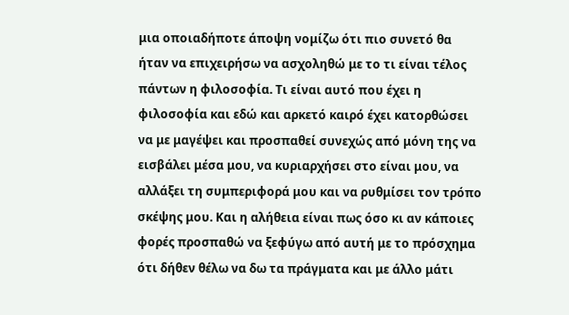μια οποιαδήποτε άποψη νομίζω ότι πιο συνετό θα ήταν να επιχειρήσω να ασχοληθώ με το τι είναι τέλος πάντων η φιλοσοφία. Τι είναι αυτό που έχει η φιλοσοφία και εδώ και αρκετό καιρό έχει κατορθώσει να με μαγέψει και προσπαθεί συνεχώς από μόνη της να εισβάλει μέσα μου, να κυριαρχήσει στο είναι μου, να αλλάξει τη συμπεριφορά μου και να ρυθμίσει τον τρόπο σκέψης μου. Και η αλήθεια είναι πως όσο κι αν κάποιες φορές προσπαθώ να ξεφύγω από αυτή με το πρόσχημα ότι δήθεν θέλω να δω τα πράγματα και με άλλο μάτι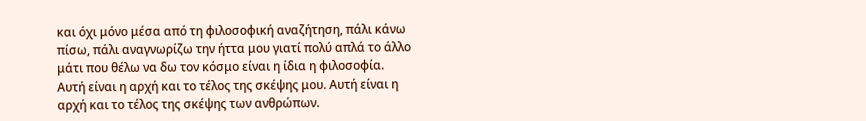και όχι μόνο μέσα από τη φιλοσοφική αναζήτηση, πάλι κάνω πίσω, πάλι αναγνωρίζω την ήττα μου γιατί πολύ απλά το άλλο μάτι που θέλω να δω τον κόσμο είναι η ίδια η φιλοσοφία. Αυτή είναι η αρχή και το τέλος της σκέψης μου. Αυτή είναι η αρχή και το τέλος της σκέψης των ανθρώπων.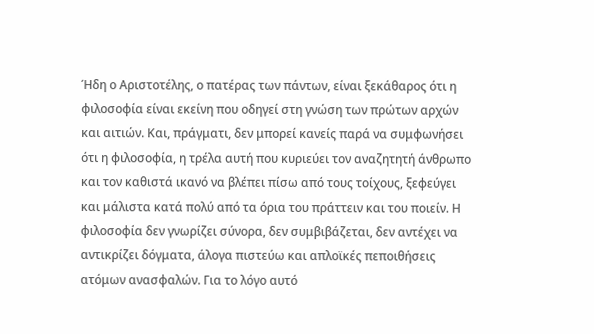Ήδη ο Αριστοτέλης, ο πατέρας των πάντων, είναι ξεκάθαρος ότι η φιλοσοφία είναι εκείνη που οδηγεί στη γνώση των πρώτων αρχών και αιτιών. Και, πράγματι, δεν μπορεί κανείς παρά να συμφωνήσει ότι η φιλοσοφία, η τρέλα αυτή που κυριεύει τον αναζητητή άνθρωπο και τον καθιστά ικανό να βλέπει πίσω από τους τοίχους, ξεφεύγει και μάλιστα κατά πολύ από τα όρια του πράττειν και του ποιείν. Η φιλοσοφία δεν γνωρίζει σύνορα, δεν συμβιβάζεται, δεν αντέχει να αντικρίζει δόγματα, άλογα πιστεύω και απλοϊκές πεποιθήσεις ατόμων ανασφαλών. Για το λόγο αυτό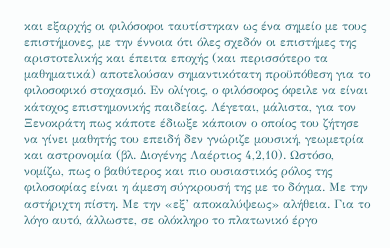και εξαρχής οι φιλόσοφοι ταυτίστηκαν ως ένα σημείο με τους επιστήμονες, με την έννοια ότι όλες σχεδόν οι επιστήμες της αριστοτελικής και έπειτα εποχής (και περισσότερο τα μαθηματικά) αποτελούσαν σημαντικότατη προϋπόθεση για το φιλοσοφικό στοχασμό. Εν ολίγοις, ο φιλόσοφος όφειλε να είναι κάτοχος επιστημονικής παιδείας. Λέγεται, μάλιστα, για τον Ξενοκράτη πως κάποτε έδιωξε κάποιον ο οποίος του ζήτησε να γίνει μαθητής του επειδή δεν γνώριζε μουσική, γεωμετρία και αστρονομία (βλ. Διογένης Λαέρτιος 4,2,10). Ωστόσο, νομίζω, πως ο βαθύτερος και πιο ουσιαστικός ρόλος της φιλοσοφίας είναι η άμεση σύγκρουσή της με το δόγμα. Με την αστήριχτη πίστη. Με την «εξ’ αποκαλύψεως» αλήθεια. Για το λόγο αυτό, άλλωστε, σε ολόκληρο το πλατωνικό έργο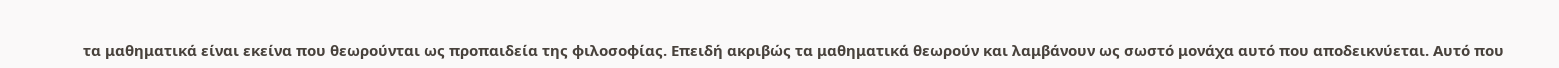τα μαθηματικά είναι εκείνα που θεωρούνται ως προπαιδεία της φιλοσοφίας. Επειδή ακριβώς τα μαθηματικά θεωρούν και λαμβάνουν ως σωστό μονάχα αυτό που αποδεικνύεται. Αυτό που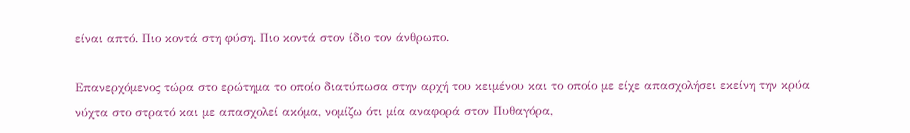είναι απτό. Πιο κοντά στη φύση. Πιο κοντά στον ίδιο τον άνθρωπο.

Επανερχόμενος τώρα στο ερώτημα το οποίο διατύπωσα στην αρχή του κειμένου και το οποίο με είχε απασχολήσει εκείνη την κρύα νύχτα στο στρατό και με απασχολεί ακόμα, νομίζω ότι μία αναφορά στον Πυθαγόρα,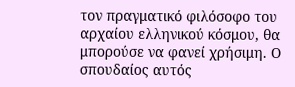τον πραγματικό φιλόσοφο του αρχαίου ελληνικού κόσμου, θα μπορούσε να φανεί χρήσιμη. Ο σπουδαίος αυτός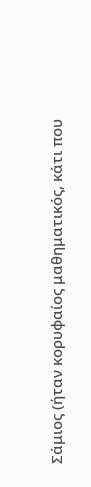Σάμιος (ήταν κορυφαίος μαθηματικός, κάτι που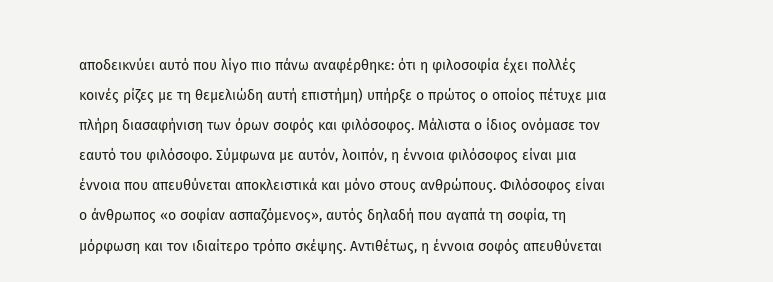αποδεικνύει αυτό που λίγο πιο πάνω αναφέρθηκε: ότι η φιλοσοφία έχει πολλές κοινές ρίζες με τη θεμελιώδη αυτή επιστήμη) υπήρξε ο πρώτος ο οποίος πέτυχε μια πλήρη διασαφήνιση των όρων σοφός και φιλόσοφος. Μάλιστα ο ίδιος ονόμασε τον εαυτό του φιλόσοφο. Σύμφωνα με αυτόν, λοιπόν, η έννοια φιλόσοφος είναι μια έννοια που απευθύνεται αποκλειστικά και μόνο στους ανθρώπους. Φιλόσοφος είναι ο άνθρωπος «ο σοφίαν ασπαζόμενος», αυτός δηλαδή που αγαπά τη σοφία, τη μόρφωση και τον ιδιαίτερο τρόπο σκέψης. Αντιθέτως, η έννοια σοφός απευθύνεται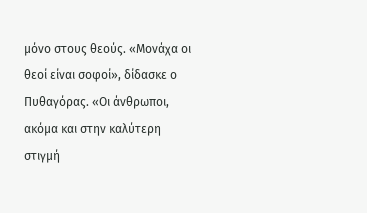μόνο στους θεούς. «Μονάχα οι θεοί είναι σοφοί», δίδασκε ο Πυθαγόρας. «Οι άνθρωποι, ακόμα και στην καλύτερη στιγμή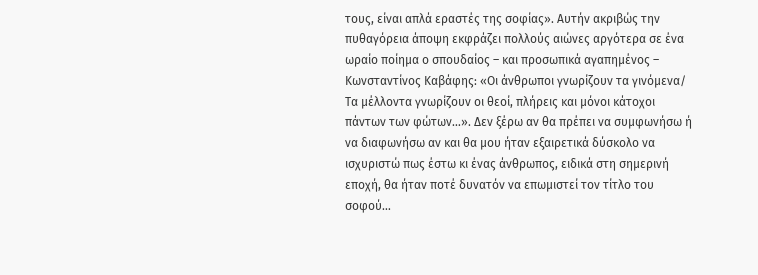τους, είναι απλά εραστές της σοφίας». Αυτήν ακριβώς την πυθαγόρεια άποψη εκφράζει πολλούς αιώνες αργότερα σε ένα ωραίο ποίημα ο σπουδαίος – και προσωπικά αγαπημένος – Κωνσταντίνος Καβάφης: «Οι άνθρωποι γνωρίζουν τα γινόμενα/ Τα μέλλοντα γνωρίζουν οι θεοί, πλήρεις και μόνοι κάτοχοι πάντων των φώτων…». Δεν ξέρω αν θα πρέπει να συμφωνήσω ή να διαφωνήσω αν και θα μου ήταν εξαιρετικά δύσκολο να ισχυριστώ πως έστω κι ένας άνθρωπος, ειδικά στη σημερινή εποχή, θα ήταν ποτέ δυνατόν να επωμιστεί τον τίτλο του σοφού…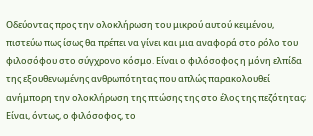Οδεύοντας προς την ολοκλήρωση του μικρού αυτού κειμένου, πιστεύω πως ίσως θα πρέπει να γίνει και μια αναφορά στο ρόλο του φιλοσόφου στο σύγχρονο κόσμο. Είναι ο φιλόσοφος η μόνη ελπίδα της εξουθενωμένης ανθρωπότητας που απλώς παρακολουθεί ανήμπορη την ολοκλήρωση της πτώσης της στο έλος της πεζότητας; Είναι, όντως, ο φιλόσοφος, το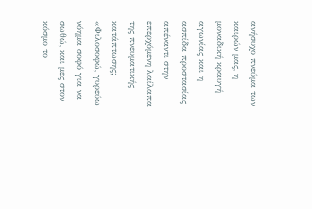ανήσυχο πνεύμα των καιρών μας, η μοναδική κραυγή αγωνίας και η ασπίδα προστασίας απέναντι στην επερχόμενη λαίλαπα της πνευματικής κατάπτωσης; «Φιλοσοφώ, γυρεύω νόημα σοφό για να σωθώ, και μες στον κόσμο το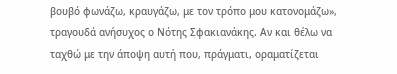βουβό φωνάζω, κραυγάζω, με τον τρόπο μου κατονομάζω», τραγουδά ανήσυχος ο Νότης Σφακιανάκης. Αν και θέλω να ταχθώ με την άποψη αυτή που, πράγματι, οραματίζεται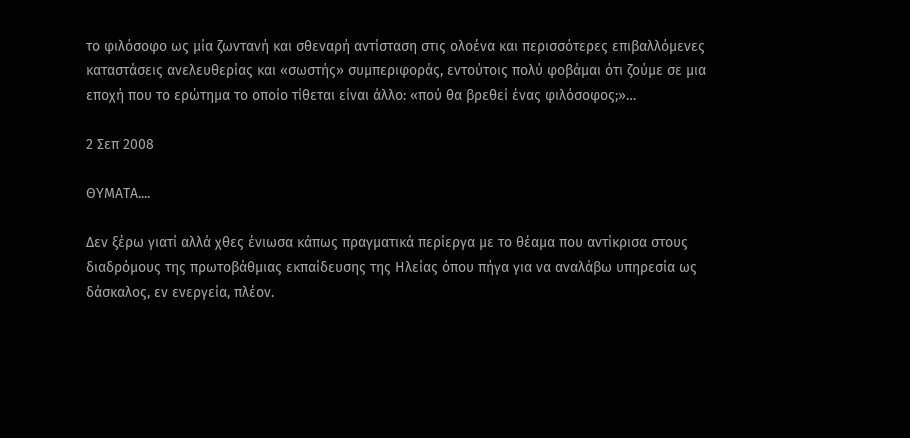το φιλόσοφο ως μία ζωντανή και σθεναρή αντίσταση στις ολοένα και περισσότερες επιβαλλόμενες καταστάσεις ανελευθερίας και «σωστής» συμπεριφοράς, εντούτοις πολύ φοβάμαι ότι ζούμε σε μια εποχή που το ερώτημα το οποίο τίθεται είναι άλλο: «πού θα βρεθεί ένας φιλόσοφος;»…

2 Σεπ 2008

ΘΥΜΑΤΑ....

Δεν ξέρω γιατί αλλά χθες ένιωσα κάπως πραγματικά περίεργα με το θέαμα που αντίκρισα στους διαδρόμους της πρωτοβάθμιας εκπαίδευσης της Ηλείας όπου πήγα για να αναλάβω υπηρεσία ως δάσκαλος, εν ενεργεία, πλέον.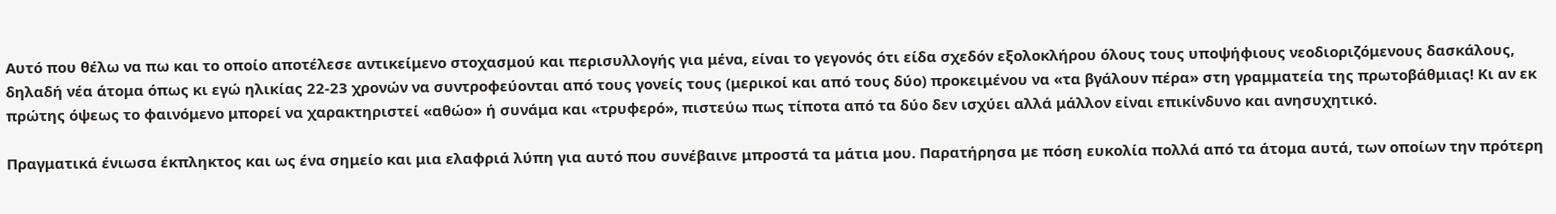Αυτό που θέλω να πω και το οποίο αποτέλεσε αντικείμενο στοχασμού και περισυλλογής για μένα, είναι το γεγονός ότι είδα σχεδόν εξολοκλήρου όλους τους υποψήφιους νεοδιοριζόμενους δασκάλους, δηλαδή νέα άτομα όπως κι εγώ ηλικίας 22-23 χρονών να συντροφεύονται από τους γονείς τους (μερικοί και από τους δύο) προκειμένου να «τα βγάλουν πέρα» στη γραμματεία της πρωτοβάθμιας! Κι αν εκ πρώτης όψεως το φαινόμενο μπορεί να χαρακτηριστεί «αθώο» ή συνάμα και «τρυφερό», πιστεύω πως τίποτα από τα δύο δεν ισχύει αλλά μάλλον είναι επικίνδυνο και ανησυχητικό.

Πραγματικά ένιωσα έκπληκτος και ως ένα σημείο και μια ελαφριά λύπη για αυτό που συνέβαινε μπροστά τα μάτια μου. Παρατήρησα με πόση ευκολία πολλά από τα άτομα αυτά, των οποίων την πρότερη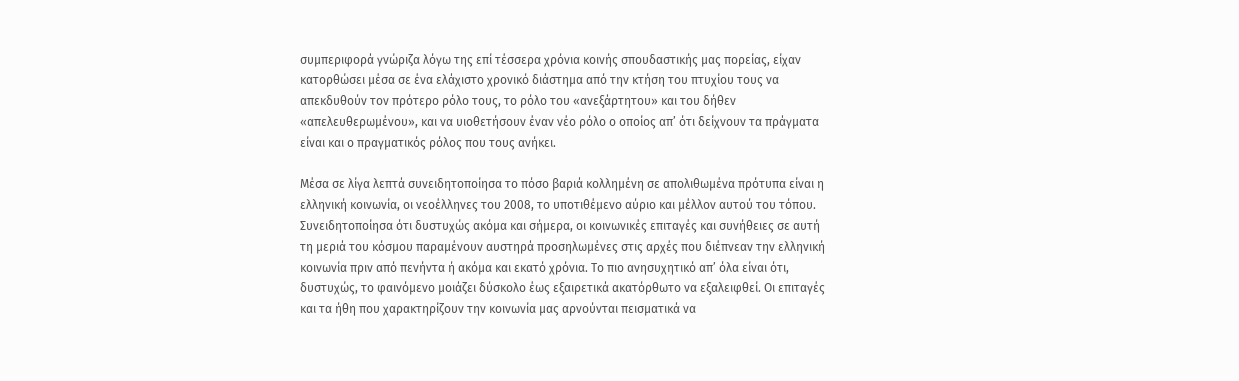συμπεριφορά γνώριζα λόγω της επί τέσσερα χρόνια κοινής σπουδαστικής μας πορείας, είχαν κατορθώσει μέσα σε ένα ελάχιστο χρονικό διάστημα από την κτήση του πτυχίου τους να απεκδυθούν τον πρότερο ρόλο τους, το ρόλο του «ανεξάρτητου» και του δήθεν «απελευθερωμένου», και να υιοθετήσουν έναν νέο ρόλο ο οποίος απ’ ότι δείχνουν τα πράγματα είναι και ο πραγματικός ρόλος που τους ανήκει.

Μέσα σε λίγα λεπτά συνειδητοποίησα το πόσο βαριά κολλημένη σε απολιθωμένα πρότυπα είναι η ελληνική κοινωνία, οι νεοέλληνες του 2008, το υποτιθέμενο αύριο και μέλλον αυτού του τόπου. Συνειδητοποίησα ότι δυστυχώς ακόμα και σήμερα, οι κοινωνικές επιταγές και συνήθειες σε αυτή τη μεριά του κόσμου παραμένουν αυστηρά προσηλωμένες στις αρχές που διέπνεαν την ελληνική κοινωνία πριν από πενήντα ή ακόμα και εκατό χρόνια. Το πιο ανησυχητικό απ’ όλα είναι ότι, δυστυχώς, το φαινόμενο μοιάζει δύσκολο έως εξαιρετικά ακατόρθωτο να εξαλειφθεί. Οι επιταγές και τα ήθη που χαρακτηρίζουν την κοινωνία μας αρνούνται πεισματικά να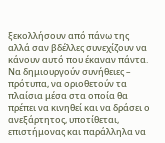ξεκολλήσουν από πάνω της αλλά σαν βδέλλες συνεχίζουν να κάνουν αυτό που έκαναν πάντα. Να δημιουργούν συνήθειες – πρότυπα, να οριοθετούν τα πλαίσια μέσα στα οποία θα πρέπει να κινηθεί και να δράσει ο ανεξάρτητος, υποτίθεται, επιστήμονας και παράλληλα να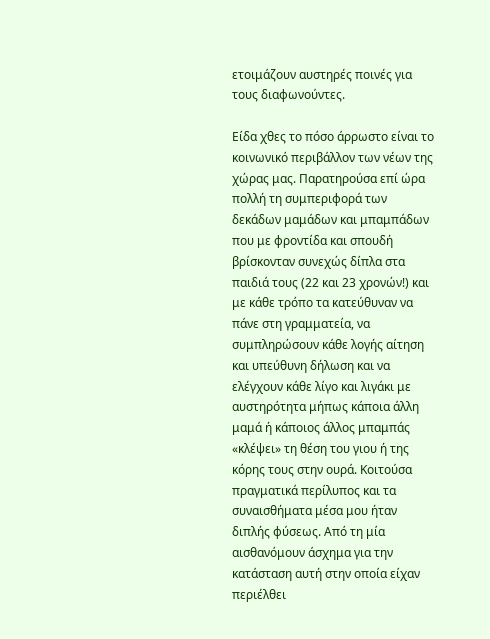ετοιμάζουν αυστηρές ποινές για τους διαφωνούντες.

Είδα χθες το πόσο άρρωστο είναι το κοινωνικό περιβάλλον των νέων της χώρας μας. Παρατηρούσα επί ώρα πολλή τη συμπεριφορά των δεκάδων μαμάδων και μπαμπάδων που με φροντίδα και σπουδή βρίσκονταν συνεχώς δίπλα στα παιδιά τους (22 και 23 χρονών!) και με κάθε τρόπο τα κατεύθυναν να πάνε στη γραμματεία, να συμπληρώσουν κάθε λογής αίτηση και υπεύθυνη δήλωση και να ελέγχουν κάθε λίγο και λιγάκι με αυστηρότητα μήπως κάποια άλλη μαμά ή κάποιος άλλος μπαμπάς «κλέψει» τη θέση του γιου ή της κόρης τους στην ουρά. Κοιτούσα πραγματικά περίλυπος και τα συναισθήματα μέσα μου ήταν διπλής φύσεως. Από τη μία αισθανόμουν άσχημα για την κατάσταση αυτή στην οποία είχαν περιέλθει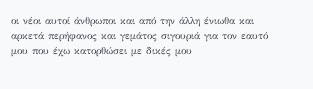οι νέοι αυτοί άνθρωποι και από την άλλη ένιωθα και αρκετά περήφανος και γεμάτος σιγουριά για τον εαυτό μου που έχω κατορθώσει με δικές μου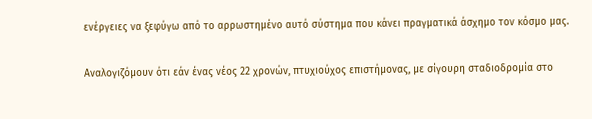ενέργειες να ξεφύγω από το αρρωστημένο αυτό σύστημα που κάνει πραγματικά άσχημο τον κόσμο μας.

Αναλογιζόμουν ότι εάν ένας νέος 22 χρονών, πτυχιούχος επιστήμονας, με σίγουρη σταδιοδρομία στο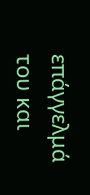επάγγελμά του και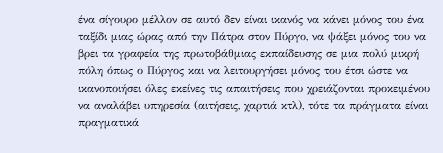ένα σίγουρο μέλλον σε αυτό δεν είναι ικανός να κάνει μόνος του ένα ταξίδι μιας ώρας από την Πάτρα στον Πύργο, να ψάξει μόνος του να βρει τα γραφεία της πρωτοβάθμιας εκπαίδευσης σε μια πολύ μικρή πόλη όπως ο Πύργος και να λειτουργήσει μόνος του έτσι ώστε να ικανοποιήσει όλες εκείνες τις απαιτήσεις που χρειάζονται προκειμένου να αναλάβει υπηρεσία (αιτήσεις, χαρτιά κτλ), τότε τα πράγματα είναι πραγματικά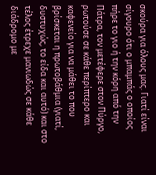σκούρα για όλους μας. Γιατί είναι σίγουρο ότι ο μπαμπάς ο οποίος πήρε το γιο ή την κόρη από την Πάτρα, τον μετέφερε στον Πύργο, ρωτούσε σε κάθε περίπτερο και καφενείο για να μάθει το που βρίσκεται η πρωτοβάθμια (γιατί, δυστυχώς, το είδα και αυτό) και στο τέλος έτρεχε μανιωδώς σε κάθε διάδρομο με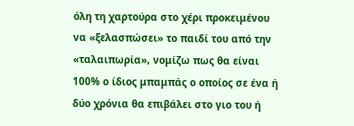όλη τη χαρτούρα στο χέρι προκειμένου να «ξελασπώσει» το παιδί του από την «ταλαιπωρία», νομίζω πως θα είναι 100% ο ίδιος μπαμπάς ο οποίος σε ένα ή δύο χρόνια θα επιβάλει στο γιο του ή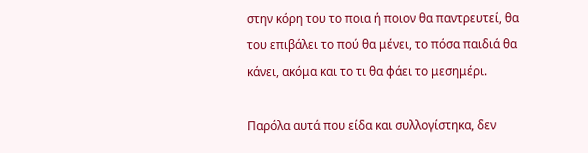στην κόρη του το ποια ή ποιον θα παντρευτεί, θα του επιβάλει το πού θα μένει, το πόσα παιδιά θα κάνει, ακόμα και το τι θα φάει το μεσημέρι.

Παρόλα αυτά που είδα και συλλογίστηκα, δεν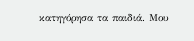κατηγόρησα τα παιδιά. Μου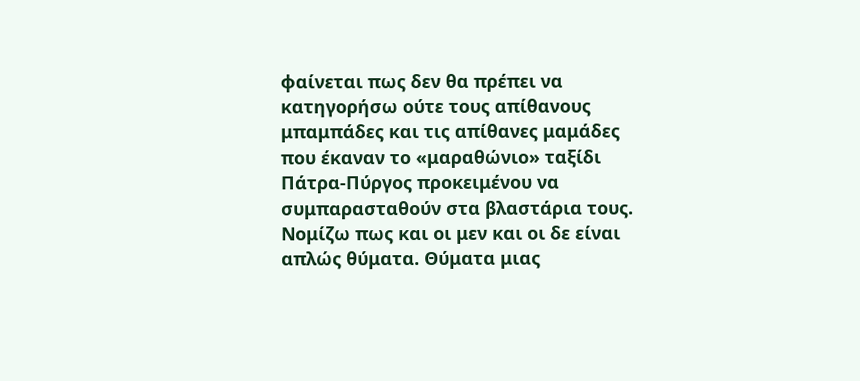φαίνεται πως δεν θα πρέπει να κατηγορήσω ούτε τους απίθανους μπαμπάδες και τις απίθανες μαμάδες που έκαναν το «μαραθώνιο» ταξίδι Πάτρα-Πύργος προκειμένου να συμπαρασταθούν στα βλαστάρια τους. Νομίζω πως και οι μεν και οι δε είναι απλώς θύματα. Θύματα μιας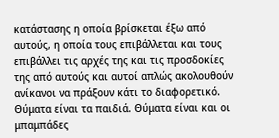κατάστασης η οποία βρίσκεται έξω από αυτούς, η οποία τους επιβάλλεται και τους επιβάλλει τις αρχές της και τις προσδοκίες της από αυτούς και αυτοί απλώς ακολουθούν ανίκανοι να πράξουν κάτι το διαφορετικό. Θύματα είναι τα παιδιά. Θύματα είναι και οι μπαμπάδες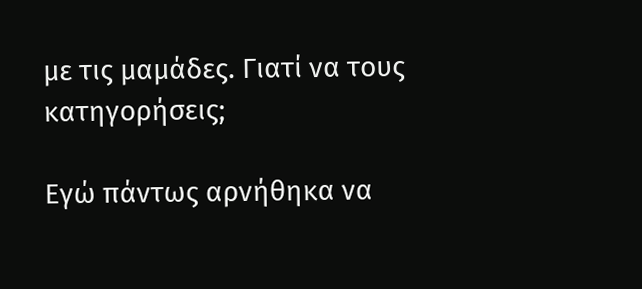με τις μαμάδες. Γιατί να τους κατηγορήσεις;

Εγώ πάντως αρνήθηκα να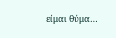είμαι θύμα…